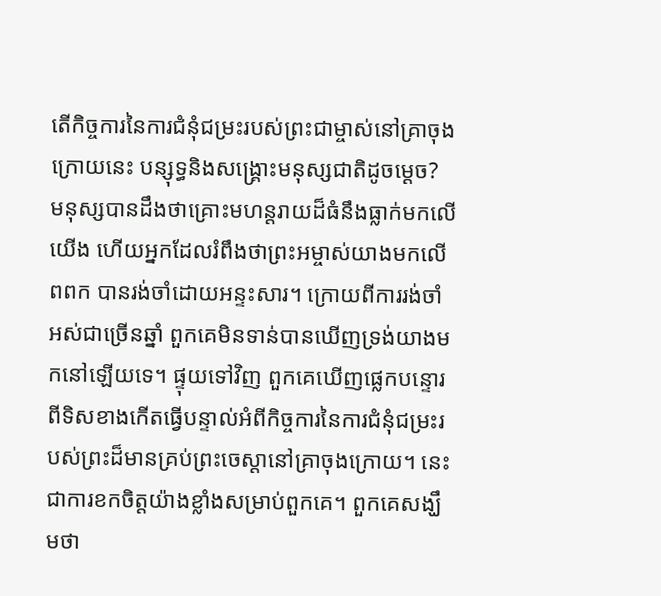តើកិច្ចការនៃការជំនុំជម្រះរបស់ព្រះជាម្ចាស់នៅគ្រាចុងក្រោយនេះ បន្សុទ្ធនិងសង្គ្រោះមនុស្សជាតិដូចម្ដេច?
មនុស្សបានដឹងថាគ្រោះមហន្តរាយដ៏ធំនឹងធ្លាក់មកលើយើង ហើយអ្នកដែលរំពឹងថាព្រះអម្ចាស់យាងមកលើពពក បានរង់ចាំដោយអន្ទះសារ។ ក្រោយពីការរង់ចាំអស់ជាច្រើនឆ្នាំ ពួកគេមិនទាន់បានឃើញទ្រង់យាងមកនៅឡើយទេ។ ផ្ទុយទៅវិញ ពួកគេឃើញផ្លេកបន្ទោរពីទិសខាងកើតធ្វើបន្ទាល់អំពីកិច្ចការនៃការជំនុំជម្រះរបស់ព្រះដ៏មានគ្រប់ព្រះចេស្តានៅគ្រាចុងក្រោយ។ នេះជាការខកចិត្តយ៉ាងខ្លាំងសម្រាប់ពួកគេ។ ពួកគេសង្ឃឹមថា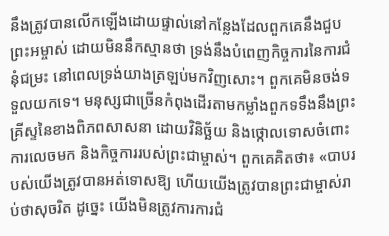នឹងត្រូវបានលើកឡើងដោយផ្ទាល់នៅកន្លែងដែលពួកគេនឹងជួបព្រះអម្ចាស់ ដោយមិននឹកស្មានថា ទ្រង់នឹងបំពេញកិច្ចការនៃការជំនុំជម្រះ នៅពេលទ្រង់យាងត្រឡប់មកវិញសោះ។ ពួកគេមិនចង់ទទួលយកទេ។ មនុស្សជាច្រើនកំពុងដើរតាមកម្លាំងពួកទទឹងនឹងព្រះគ្រីស្ទនៃខាងពិភពសាសនា ដោយវិនិច្ឆ័យ និងថ្កោលទោសចំពោះការលេចមក និងកិច្ចការរបស់ព្រះជាម្ចាស់។ ពួកគេគិតថា៖ «បាបរបស់យើងត្រូវបានអត់ទោសឱ្យ ហើយយើងត្រូវបានព្រះជាម្ចាស់រាប់ថាសុចរិត ដូច្នេះ យើងមិនត្រូវការការជំ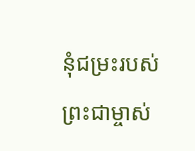នុំជម្រះរបស់ព្រះជាម្ចាស់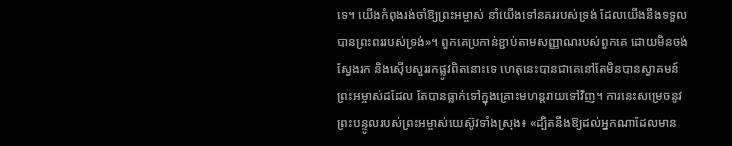ទេ។ យើងកំពុងរង់ចាំឱ្យព្រះអម្ចាស់ នាំយើងទៅនគររបស់ទ្រង់ ដែលយើងនឹងទទួលបានព្រះពររបស់ទ្រង់»។ ពួកគេប្រកាន់ខ្ជាប់តាមសញ្ញាណរបស់ពួកគេ ដោយមិនចង់ស្វែងរក និងស៊ើបសួររកផ្លូវពិតនោះទេ ហេតុនេះបានជាគេនៅតែមិនបានស្វាគមន៍ព្រះអម្ចាស់ដដែល តែបានធ្លាក់ទៅក្នុងគ្រោះមហន្តរាយទៅវិញ។ ការនេះសម្រេចនូវព្រះបន្ទូលរបស់ព្រះអម្ចាស់យេស៊ូវទាំងស្រុង៖ «ដ្បិតនឹងឱ្យដល់អ្នកណាដែលមាន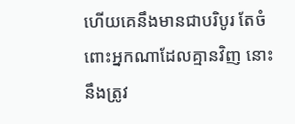ហើយគេនឹងមានជាបរិបូរ តែចំពោះអ្នកណាដែលគ្មានវិញ នោះនឹងត្រូវ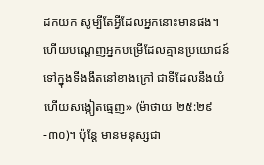ដកយក សូម្បីតែអ្វីដែលអ្នកនោះមានផង។ ហើយបណ្ដេញអ្នកបម្រើដែលគ្មានប្រយោជន៍ទៅក្នុងទីងងឹតនៅខាងក្រៅ ជាទីដែលនឹងយំ ហើយសង្កៀតធ្មេញ» (ម៉ាថាយ ២៥:២៩-៣០)។ ប៉ុន្តែ មានមនុស្សជា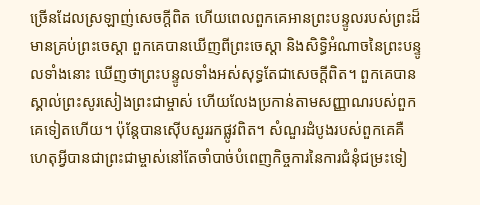ច្រើនដែលស្រឡាញ់សេចក្ដីពិត ហើយពេលពួកគេអានព្រះបន្ទូលរបស់ព្រះដ៏មានគ្រប់ព្រះចេស្តា ពួកគេបានឃើញពីព្រះចេស្ដា និងសិទ្ធិអំណាចនៃព្រះបន្ទូលទាំងនោះ ឃើញថាព្រះបន្ទូលទាំងអស់សុទ្ធតែជាសេចក្តីពិត។ ពួកគេបានស្គាល់ព្រះសូរសៀងព្រះជាម្ចាស់ ហើយលែងប្រកាន់តាមសញ្ញាណរបស់ពួកគេទៀតហើយ។ ប៉ុន្តែបានស៊ើបសួររកផ្លូវពិត។ សំណួរដំបូងរបស់ពួកគេគឺ ហេតុអ្វីបានជាព្រះជាម្ចាស់នៅតែចាំបាច់បំពេញកិច្ចការនៃការជំនុំជម្រះទៀ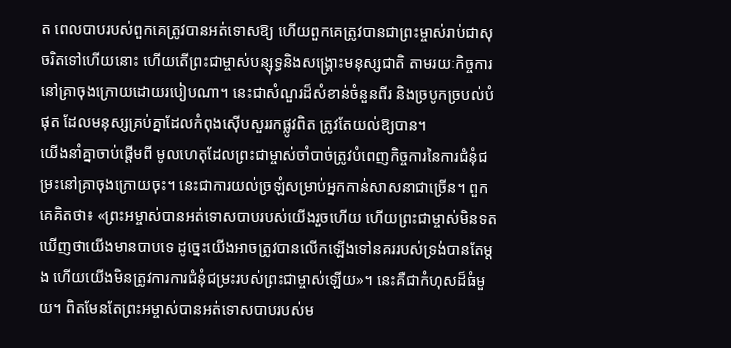ត ពេលបាបរបស់ពួកគេត្រូវបានអត់ទោសឱ្យ ហើយពួកគេត្រូវបានជាព្រះម្ចាស់រាប់ជាសុចរិតទៅហើយនោះ ហើយតើព្រះជាម្ចាស់បន្សុទ្ធនិងសង្គ្រោះមនុស្សជាតិ តាមរយៈកិច្ចការនៅគ្រាចុងក្រោយដោយរបៀបណា។ នេះជាសំណួរដ៏សំខាន់ចំនួនពីរ និងច្របូកច្របល់បំផុត ដែលមនុស្សគ្រប់គ្នាដែលកំពុងស៊ើបសួររកផ្លូវពិត ត្រូវតែយល់ឱ្យបាន។
យើងនាំគ្នាចាប់ផ្តើមពី មូលហេតុដែលព្រះជាម្ចាស់ចាំបាច់ត្រូវបំពេញកិច្ចការនៃការជំនុំជម្រះនៅគ្រាចុងក្រោយចុះ។ នេះជាការយល់ច្រឡំសម្រាប់អ្នកកាន់សាសនាជាច្រើន។ ពួកគេគិតថា៖ «ព្រះអម្ចាស់បានអត់ទោសបាបរបស់យើងរួចហើយ ហើយព្រះជាម្ចាស់មិនទតឃើញថាយើងមានបាបទេ ដូច្នេះយើងអាចត្រូវបានលើកឡើងទៅនគររបស់ទ្រង់បានតែម្ដង ហើយយើងមិនត្រូវការការជំនុំជម្រះរបស់ព្រះជាម្ចាស់ឡើយ»។ នេះគឺជាកំហុសដ៏ធំមួយ។ ពិតមែនតែព្រះអម្ចាស់បានអត់ទោសបាបរបស់ម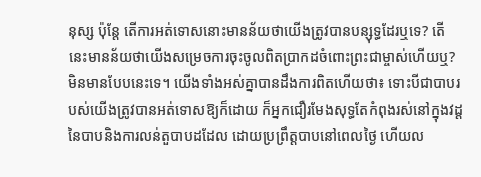នុស្ស ប៉ុន្តែ តើការអត់ទោសនោះមានន័យថាយើងត្រូវបានបន្សុទ្ធដែរឬទេ? តើនេះមានន័យថាយើងសម្រេចការចុះចូលពិតប្រាកដចំពោះព្រះជាម្ចាស់ហើយឬ? មិនមានបែបនេះទេ។ យើងទាំងអស់គ្នាបានដឹងការពិតហើយថា៖ ទោះបីជាបាបរបស់យើងត្រូវបានអត់ទោសឱ្យក៏ដោយ ក៏អ្នកជឿរមែងសុទ្ធតែកំពុងរស់នៅក្នុងវដ្តនៃបាបនិងការលន់តួបាបដដែល ដោយប្រព្រឹត្តបាបនៅពេលថ្ងៃ ហើយល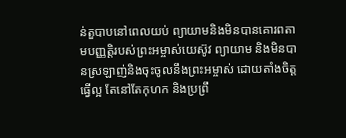ន់តួបាបនៅពេលយប់ ព្យាយាមនិងមិនបានគោរពតាមបញ្ញត្តិរបស់ព្រះអម្ចាស់យេស៊ូវ ព្យាយាម និងមិនបានស្រឡាញ់និងចុះចូលនឹងព្រះអម្ចាស់ ដោយតាំងចិត្តធ្វើល្អ តែនៅតែកុហក និងប្រព្រឹ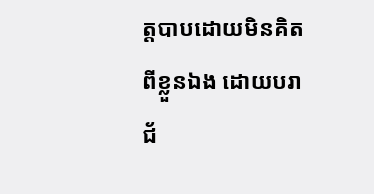ត្តបាបដោយមិនគិតពីខ្លួនឯង ដោយបរាជ័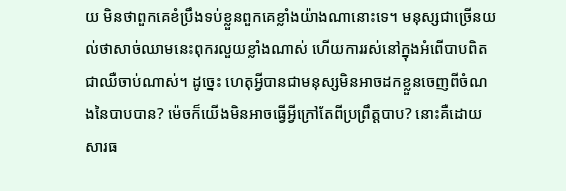យ មិនថាពួកគេខំប្រឹងទប់ខ្លួនពួកគេខ្លាំងយ៉ាងណានោះទេ។ មនុស្សជាច្រើនយល់ថាសាច់ឈាមនេះពុករលួយខ្លាំងណាស់ ហើយការរស់នៅក្នុងអំពើបាបពិតជាឈឺចាប់ណាស់។ ដូច្នេះ ហេតុអ្វីបានជាមនុស្សមិនអាចដកខ្លួនចេញពីចំណងនៃបាបបាន? ម៉េចក៏យើងមិនអាចធ្វើអ្វីក្រៅតែពីប្រព្រឹត្តបាប? នោះគឺដោយសារធ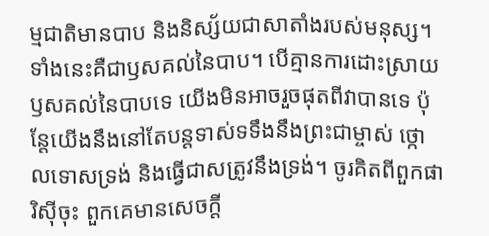ម្មជាតិមានបាប និងនិស្ស័យជាសាតាំងរបស់មនុស្ស។ ទាំងនេះគឺជាឫសគល់នៃបាប។ បើគ្មានការដោះស្រាយឫសគល់នៃបាបទេ យើងមិនអាចរួចផុតពីវាបានទេ ប៉ុន្តែយើងនឹងនៅតែបន្តទាស់ទទឹងនឹងព្រះជាម្ចាស់ ថ្កោលទោសទ្រង់ និងធ្វើជាសត្រូវនឹងទ្រង់។ ចូរគិតពីពួកផារិស៊ីចុះ ពួកគេមានសេចក្ដី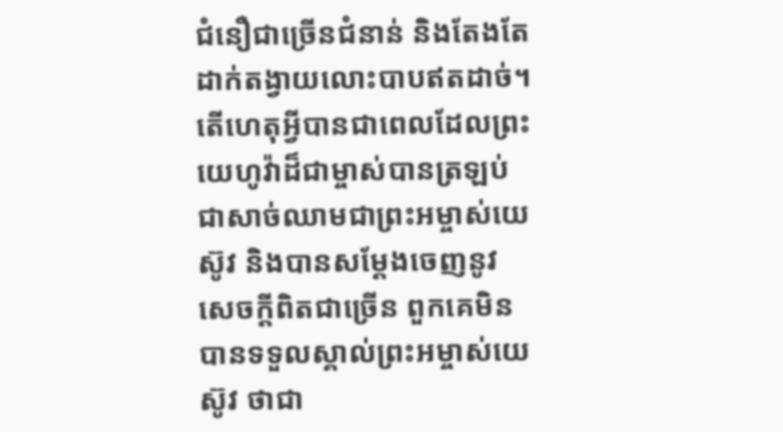ជំនឿជាច្រើនជំនាន់ និងតែងតែដាក់តង្វាយលោះបាបឥតដាច់។ តើហេតុអ្វីបានជាពេលដែលព្រះយេហូវ៉ាដ៏ជាម្ចាស់បានត្រឡប់ជាសាច់ឈាមជាព្រះអម្ចាស់យេស៊ូវ និងបានសម្តែងចេញនូវសេចក្តីពិតជាច្រើន ពួកគេមិនបានទទួលស្គាល់ព្រះអម្ចាស់យេស៊ូវ ថាជា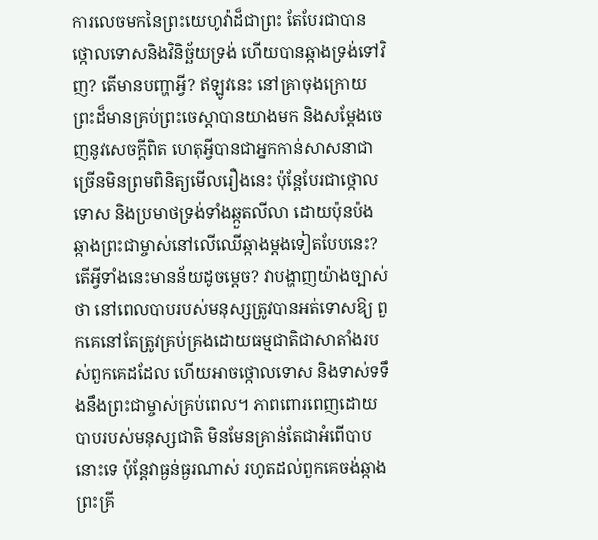ការលេចមកនៃព្រះយេហូវ៉ាដ៏ជាព្រះ តែបែរជាបានថ្កោលទោសនិងវិនិច្ឆ័យទ្រង់ ហើយបានឆ្កាងទ្រង់ទៅវិញ? តើមានបញ្ហាអ្វី? ឥឡូវនេះ នៅគ្រាចុងក្រោយ ព្រះដ៏មានគ្រប់ព្រះចេស្តាបានយាងមក និងសម្តែងចេញនូវសេចក្តីពិត ហេតុអ្វីបានជាអ្នកកាន់សាសនាជាច្រើនមិនព្រមពិនិត្យមើលរឿងនេះ ប៉ុន្តែបែរជាថ្កោលទោស និងប្រមាថទ្រង់ទាំងឆ្កួតលីលា ដោយប៉ុនប៉ងឆ្កាងព្រះជាម្ចាស់នៅលើឈើឆ្កាងម្តងទៀតបែបនេះ? តើអ្វីទាំងនេះមានន័យដូចម្ដេច? វាបង្ហាញយ៉ាងច្បាស់ថា នៅពេលបាបរបស់មនុស្សត្រូវបានអត់ទោសឱ្យ ពួកគេនៅតែត្រូវគ្រប់គ្រងដោយធម្មជាតិជាសាតាំងរបស់ពួកគេដដែល ហើយអាចថ្កោលទោស និងទាស់ទទឹងនឹងព្រះជាម្ចាស់គ្រប់ពេល។ ភាពពោរពេញដោយបាបរបស់មនុស្សជាតិ មិនមែនគ្រាន់តែជាអំពើបាបនោះទេ ប៉ុន្តែវាធ្ងន់ធ្ងរណាស់ រហូតដល់ពួកគេចង់ឆ្កាងព្រះគ្រី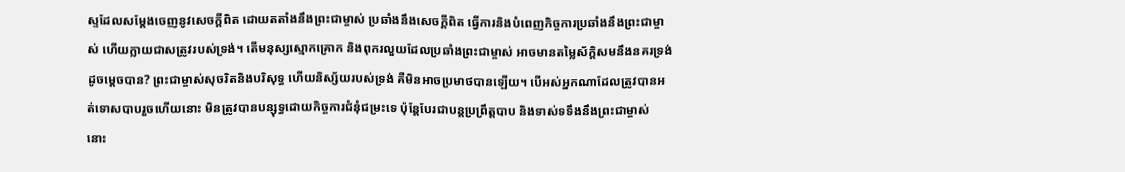ស្ទដែលសម្តែងចេញនូវសេចក្តីពិត ដោយតតាំងនឹងព្រះជាម្ចាស់ ប្រឆាំងនឹងសេចក្តីពិត ធ្វើការនិងបំពេញកិច្ចការប្រឆាំងនឹងព្រះជាម្ចាស់ ហើយក្លាយជាសត្រូវរបស់ទ្រង់។ តើមនុស្សស្មោកគ្រោក និងពុករលួយដែលប្រឆាំងព្រះជាម្ចាស់ អាចមានតម្លៃស័ក្តិសមនឹងនគរទ្រង់ដូចម្ដេចបាន? ព្រះជាម្ចាស់សុចរិតនិងបរិសុទ្ធ ហើយនិស្ស័យរបស់ទ្រង់ គឺមិនអាចប្រមាថបានឡើយ។ បើអស់អ្នកណាដែលត្រូវបានអត់ទោសបាបរួចហើយនោះ មិនត្រូវបានបន្សុទ្ធដោយកិច្ចការជំនុំជម្រះទេ ប៉ុន្តែបែរជាបន្តប្រព្រឹត្តបាប និងទាស់ទទឹងនឹងព្រះជាម្ចាស់ នោះ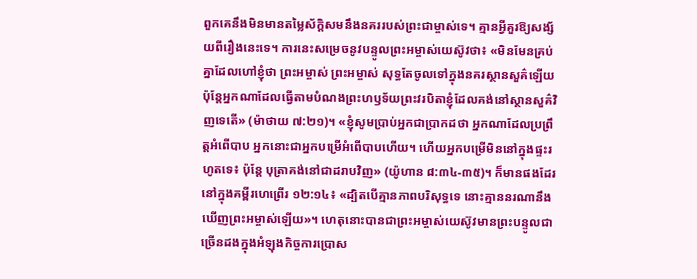ពួកគេនឹងមិនមានតម្លៃស័ក្ដិសមនឹងនគររបស់ព្រះជាម្ចាស់ទេ។ គ្មានអ្វីគួរឱ្យសង្ស័យពីរឿងនេះទេ។ ការនេះសម្រេចនូវបន្ទូលព្រះអម្ចាស់យេស៊ូវថា៖ «មិនមែនគ្រប់គ្នាដែលហៅខ្ញុំថា ព្រះអម្ចាស់ ព្រះអម្ចាស់ សុទ្ធតែចូលទៅក្នុងនគរស្ថានសួគ៌ឡើយ ប៉ុន្តែអ្នកណាដែលធ្វើតាមបំណងព្រះហឫទ័យព្រះវរបិតាខ្ញុំដែលគង់នៅស្ថានសួគ៌វិញទេតើ» (ម៉ាថាយ ៧:២១)។ «ខ្ញុំសូមប្រាប់អ្នកជាប្រាកដថា អ្នកណាដែលប្រព្រឹត្តអំពើបាប អ្នកនោះជាអ្នកបម្រើអំពើបាបហើយ។ ហើយអ្នកបម្រើមិននៅក្នុងផ្ទះរហូតទេ៖ ប៉ុន្តែ បុត្រាគង់នៅជាដរាបវិញ» (យ៉ូហាន ៨:៣៤-៣៥)។ ក៏មានផងដែរនៅក្នុងគម្ពីរហេព្រើរ ១២:១៤៖ «ដ្បិតបើគ្មានភាពបរិសុទ្ធទេ នោះគ្មាននរណានឹងឃើញព្រះអម្ចាស់ឡើយ»។ ហេតុនោះបានជាព្រះអម្ចាស់យេស៊ូវមានព្រះបន្ទូលជាច្រើនដងក្នុងអំឡុងកិច្ចការប្រោស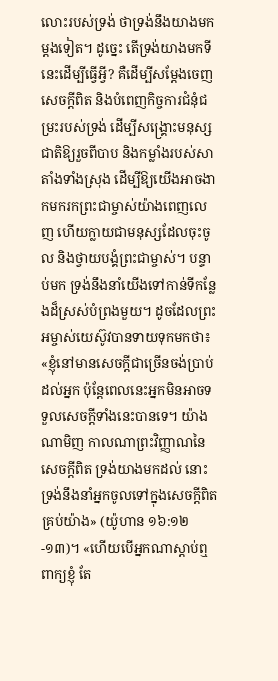លោះរបស់ទ្រង់ ថាទ្រង់នឹងយាងមកម្តងទៀត។ ដូច្នេះ តើទ្រង់យាងមកទីនេះដើម្បីធ្វើអ្វី? គឺដើម្បីសម្តែងចេញសេចក្ដីពិត និងបំពេញកិច្ចការជំនុំជម្រះរបស់ទ្រង់ ដើម្បីសង្គ្រោះមនុស្សជាតិឱ្យរួចពីបាប និងកម្លាំងរបស់សាតាំងទាំងស្រុង ដើម្បីឱ្យយើងអាចងាកមករកព្រះជាម្ចាស់យ៉ាងពេញលេញ ហើយក្លាយជាមនុស្សដែលចុះចូល និងថ្វាយបង្គំព្រះជាម្ចាស់។ បន្ទាប់មក ទ្រង់នឹងនាំយើងទៅកាន់ទីកន្លែងដ៏ស្រស់បំព្រងមួយ។ ដូចដែលព្រះអម្ចាស់យេស៊ូវបានទាយទុកមកថា៖ «ខ្ញុំនៅមានសេចក្ដីជាច្រើនចង់ប្រាប់ដល់អ្នក ប៉ុន្តែពេលនេះអ្នកមិនអាចទទួលសេចក្ដីទាំងនេះបានទេ។ យ៉ាងណាមិញ កាលណាព្រះវិញ្ញាណនៃសេចក្ដីពិត ទ្រង់យាងមកដល់ នោះទ្រង់នឹងនាំអ្នកចូលទៅក្នុងសេចក្ដីពិតគ្រប់យ៉ាង» (យ៉ូហាន ១៦:១២-១៣)។ «ហើយបើអ្នកណាស្ដាប់ឮពាក្យខ្ញុំ តែ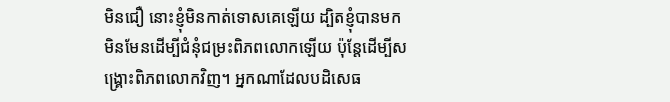មិនជឿ នោះខ្ញុំមិនកាត់ទោសគេឡើយ ដ្បិតខ្ញុំបានមក មិនមែនដើម្បីជំនុំជម្រះពិភពលោកឡើយ ប៉ុន្តែដើម្បីសង្រ្គោះពិភពលោកវិញ។ អ្នកណាដែលបដិសេធ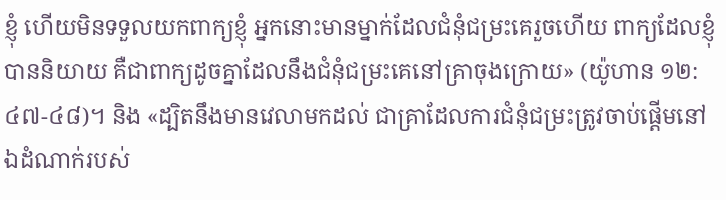ខ្ញុំ ហើយមិនទទួលយកពាក្យខ្ញុំ អ្នកនោះមានម្នាក់ដែលជំនុំជម្រះគេរួចហើយ ពាក្យដែលខ្ញុំបាននិយាយ គឺជាពាក្យដូចគ្នាដែលនឹងជំនុំជម្រះគេនៅគ្រាចុងក្រោយ» (យ៉ូហាន ១២:៤៧-៤៨)។ និង «ដ្បិតនឹងមានវេលាមកដល់ ជាគ្រាដែលការជំនុំជម្រះត្រូវចាប់ផ្ដើមនៅឯដំណាក់របស់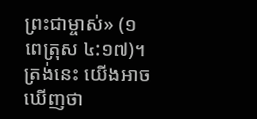ព្រះជាម្ចាស់» (១ពេត្រុស ៤:១៧)។ ត្រង់នេះ យើងអាចឃើញថា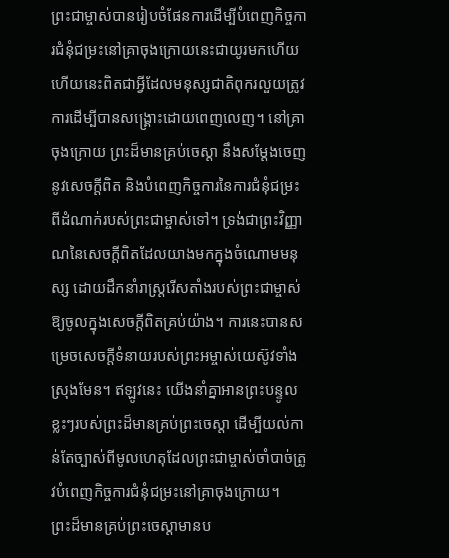ព្រះជាម្ចាស់បានរៀបចំផែនការដើម្បីបំពេញកិច្ចការជំនុំជម្រះនៅគ្រាចុងក្រោយនេះជាយូរមកហើយ ហើយនេះពិតជាអ្វីដែលមនុស្សជាតិពុករលួយត្រូវការដើម្បីបានសង្គ្រោះដោយពេញលេញ។ នៅគ្រាចុងក្រោយ ព្រះដ៏មានគ្រប់ចេស្តា នឹងសម្តែងចេញនូវសេចក្ដីពិត និងបំពេញកិច្ចការនៃការជំនុំជម្រះពីដំណាក់របស់ព្រះជាម្ចាស់ទៅ។ ទ្រង់ជាព្រះវិញ្ញាណនៃសេចក្តីពិតដែលយាងមកក្នុងចំណោមមនុស្ស ដោយដឹកនាំរាស្ដ្ររើសតាំងរបស់ព្រះជាម្ចាស់ឱ្យចូលក្នុងសេចក្តីពិតគ្រប់យ៉ាង។ ការនេះបានសម្រេចសេចក្ដីទំនាយរបស់ព្រះអម្ចាស់យេស៊ូវទាំងស្រុងមែន។ ឥឡូវនេះ យើងនាំគ្នាអានព្រះបន្ទូលខ្លះៗរបស់ព្រះដ៏មានគ្រប់ព្រះចេស្តា ដើម្បីយល់កាន់តែច្បាស់ពីមូលហេតុដែលព្រះជាម្ចាស់ចាំបាច់ត្រូវបំពេញកិច្ចការជំនុំជម្រះនៅគ្រាចុងក្រោយ។
ព្រះដ៏មានគ្រប់ព្រះចេស្ដាមានប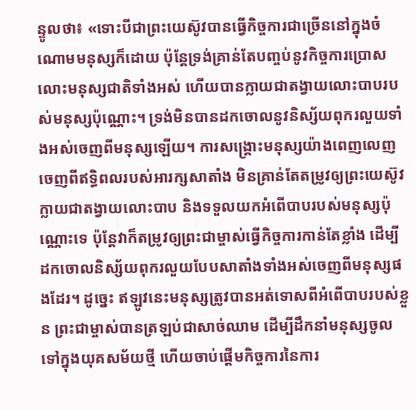ន្ទូលថា៖ «ទោះបីជាព្រះយេស៊ូវបានធ្វើកិច្ចការជាច្រើននៅក្នុងចំណោមមនុស្សក៏ដោយ ប៉ុន្តែទ្រង់គ្រាន់តែបញ្ចប់នូវកិច្ចការប្រោសលោះមនុស្សជាតិទាំងអស់ ហើយបានក្លាយជាតង្វាយលោះបាបរបស់មនុស្សប៉ុណ្ណោះ។ ទ្រង់មិនបានដកចោលនូវនិស្ស័យពុករលួយទាំងអស់ចេញពីមនុស្សឡើយ។ ការសង្រ្គោះមនុស្សយ៉ាងពេញលេញចេញពីឥទ្ធិពលរបស់អារក្សសាតាំង មិនគ្រាន់តែតម្រូវឲ្យព្រះយេស៊ូវក្លាយជាតង្វាយលោះបាប និងទទួលយកអំពើបាបរបស់មនុស្សប៉ុណ្ណោះទេ ប៉ុន្តែវាក៏តម្រូវឲ្យព្រះជាម្ចាស់ធ្វើកិច្ចការកាន់តែខ្លាំង ដើម្បីដកចោលនិស្ស័យពុករលួយបែបសាតាំងទាំងអស់ចេញពីមនុស្សផងដែរ។ ដូច្នេះ ឥឡូវនេះមនុស្សត្រូវបានអត់ទោសពីអំពើបាបរបស់ខ្លួន ព្រះជាម្ចាស់បានត្រឡប់ជាសាច់ឈាម ដើម្បីដឹកនាំមនុស្សចូលទៅក្នុងយុគសម័យថ្មី ហើយចាប់ផ្ដើមកិច្ចការនៃការ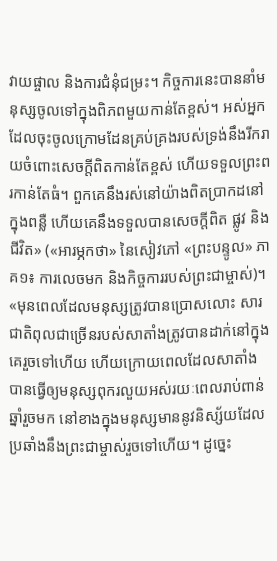វាយផ្ចាល និងការជំនុំជម្រះ។ កិច្ចការនេះបាននាំមនុស្សចូលទៅក្នុងពិភពមួយកាន់តែខ្ពស់។ អស់អ្នកដែលចុះចូលក្រោមដែនគ្រប់គ្រងរបស់ទ្រង់នឹងរីករាយចំពោះសេចក្តីពិតកាន់តែខ្ពស់ ហើយទទួលព្រះពរកាន់តែធំ។ ពួកគេនឹងរស់នៅយ៉ាងពិតប្រាកដនៅក្នុងពន្លឺ ហើយគេនឹងទទួលបានសេចក្តីពិត ផ្លូវ និងជីវិត» («អារម្ភកថា» នៃសៀវភៅ «ព្រះបន្ទូល» ភាគ១៖ ការលេចមក និងកិច្ចការរបស់ព្រះជាម្ចាស់)។
«មុនពេលដែលមនុស្សត្រូវបានប្រោសលោះ សារជាតិពុលជាច្រើនរបស់សាតាំងត្រូវបានដាក់នៅក្នុងគេរួចទៅហើយ ហើយក្រោយពេលដែលសាតាំងបានធ្វើឲ្យមនុស្សពុករលួយអស់រយៈពេលរាប់ពាន់ឆ្នាំរួចមក នៅខាងក្នុងមនុស្សមាននូវនិស្ស័យដែលប្រឆាំងនឹងព្រះជាម្ចាស់រួចទៅហើយ។ ដូច្នេះ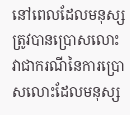នៅពេលដែលមនុស្សត្រូវបានប្រោសលោះ វាជាករណីនៃការប្រោសលោះដែលមនុស្ស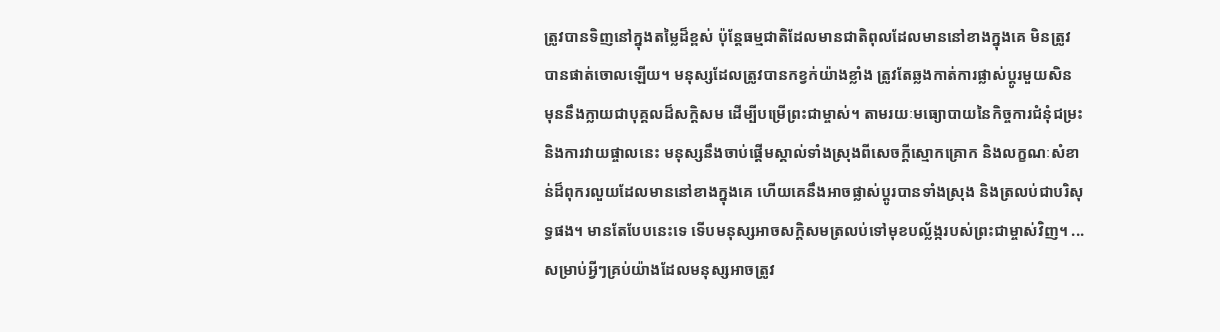ត្រូវបានទិញនៅក្នុងតម្លៃដ៏ខ្ពស់ ប៉ុន្តែធម្មជាតិដែលមានជាតិពុលដែលមាននៅខាងក្នុងគេ មិនត្រូវបានផាត់ចោលឡើយ។ មនុស្សដែលត្រូវបានកខ្វក់យ៉ាងខ្លាំង ត្រូវតែឆ្លងកាត់ការផ្លាស់ប្ដូរមួយសិន មុននឹងក្លាយជាបុគ្គលដ៏សក្តិសម ដើម្បីបម្រើព្រះជាម្ចាស់។ តាមរយៈមធ្យោបាយនៃកិច្ចការជំនុំជម្រះ និងការវាយផ្ចាលនេះ មនុស្សនឹងចាប់ផ្ដើមស្គាល់ទាំងស្រុងពីសេចក្តីស្មោកគ្រោក និងលក្ខណៈសំខាន់ដ៏ពុករលួយដែលមាននៅខាងក្នុងគេ ហើយគេនឹងអាចផ្លាស់ប្ដូរបានទាំងស្រុង និងត្រលប់ជាបរិសុទ្ធផង។ មានតែបែបនេះទេ ទើបមនុស្សអាចសក្ដិសមត្រលប់ទៅមុខបល្ល័ង្ករបស់ព្រះជាម្ចាស់វិញ។ ... សម្រាប់អ្វីៗគ្រប់យ៉ាងដែលមនុស្សអាចត្រូវ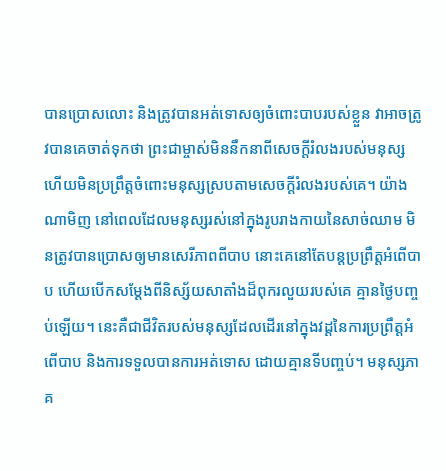បានប្រោសលោះ និងត្រូវបានអត់ទោសឲ្យចំពោះបាបរបស់ខ្លួន វាអាចត្រូវបានគេចាត់ទុកថា ព្រះជាម្ចាស់មិននឹកនាពីសេចក្តីរំលងរបស់មនុស្ស ហើយមិនប្រព្រឹត្តចំពោះមនុស្សស្របតាមសេចក្តីរំលងរបស់គេ។ យ៉ាងណាមិញ នៅពេលដែលមនុស្សរស់នៅក្នុងរូបរាងកាយនៃសាច់ឈាម មិនត្រូវបានប្រោសឲ្យមានសេរីភាពពីបាប នោះគេនៅតែបន្តប្រព្រឹត្តអំពើបាប ហើយបើកសម្ដែងពីនិស្ស័យសាតាំងដ៏ពុករលួយរបស់គេ គ្មានថ្ងៃបញ្ចប់ឡើយ។ នេះគឺជាជីវិតរបស់មនុស្សដែលដើរនៅក្នុងវដ្ដនៃការប្រព្រឹត្តអំពើបាប និងការទទួលបានការអត់ទោស ដោយគ្មានទីបញ្ចប់។ មនុស្សភាគ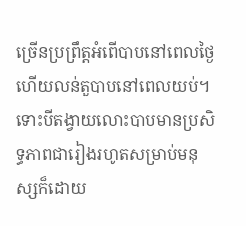ច្រើនប្រព្រឹត្តអំពើបាបនៅពេលថ្ងៃ ហើយលន់តួបាបនៅពេលយប់។ ទោះបីតង្វាយលោះបាបមានប្រសិទ្ធភាពជារៀងរហូតសម្រាប់មនុស្សក៏ដោយ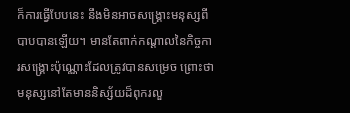ក៏ការធ្វើបែបនេះ នឹងមិនអាចសង្រ្គោះមនុស្សពីបាបបានឡើយ។ មានតែពាក់កណ្ដាលនៃកិច្ចការសង្រ្គោះប៉ុណ្ណោះដែលត្រូវបានសម្រេច ព្រោះថាមនុស្សនៅតែមាននិស្ស័យដ៏ពុករលួ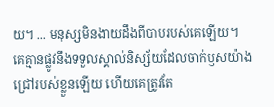យ។ ... មនុស្សមិនងាយដឹងពីបាបរបស់គេឡើយ។ គេគ្មានផ្លូវនឹងទទួលស្គាល់និស្ស័យដែលចាក់ឫសយ៉ាងជ្រៅរបស់ខ្លួនឡើយ ហើយគេត្រូវតែ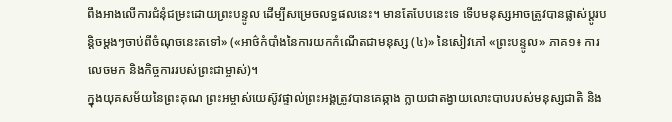ពឹងអាងលើការជំនុំជម្រះដោយព្រះបន្ទូល ដើម្បីសម្រេចលទ្ធផលនេះ។ មានតែបែបនេះទេ ទើបមនុស្សអាចត្រូវបានផ្លាស់ប្ដូរបន្ដិចម្ដងៗចាប់ពីចំណុចនេះតទៅ» («អាថ៌កំបាំងនៃការយកកំណើតជាមនុស្ស (៤)» នៃសៀវភៅ «ព្រះបន្ទូល» ភាគ១៖ ការលេចមក និងកិច្ចការរបស់ព្រះជាម្ចាស់)។
ក្នុងយុគសម័យនៃព្រះគុណ ព្រះអម្ចាស់យេស៊ូវផ្ទាល់ព្រះអង្គត្រូវបានគេឆ្កាង ក្លាយជាតង្វាយលោះបាបរបស់មនុស្សជាតិ និង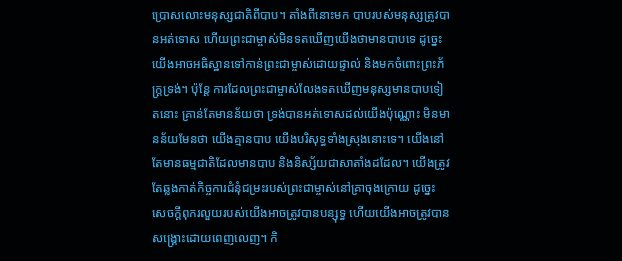ប្រោសលោះមនុស្សជាតិពីបាប។ តាំងពីនោះមក បាបរបស់មនុស្សត្រូវបានអត់ទោស ហើយព្រះជាម្ចាស់មិនទតឃើញយើងថាមានបាបទេ ដូច្នេះ យើងអាចអធិស្ឋានទៅកាន់ព្រះជាម្ចាស់ដោយផ្ទាល់ និងមកចំពោះព្រះភ័ក្ត្រទ្រង់។ ប៉ុន្តែ ការដែលព្រះជាម្ចាស់លែងទតឃើញមនុស្សមានបាបទៀតនោះ គ្រាន់តែមានន័យថា ទ្រង់បានអត់ទោសដល់យើងប៉ុណ្ណោះ មិនមានន័យមែនថា យើងគ្មានបាប យើងបរិសុទ្ធទាំងស្រុងនោះទេ។ យើងនៅតែមានធម្មជាតិដែលមានបាប និងនិស្ស័យជាសាតាំងដដែល។ យើងត្រូវតែឆ្លងកាត់កិច្ចការជំនុំជម្រះរបស់ព្រះជាម្ចាស់នៅគ្រាចុងក្រោយ ដូច្នេះសេចក្ដីពុករលួយរបស់យើងអាចត្រូវបានបន្សុទ្ធ ហើយយើងអាចត្រូវបានសង្គ្រោះដោយពេញលេញ។ កិ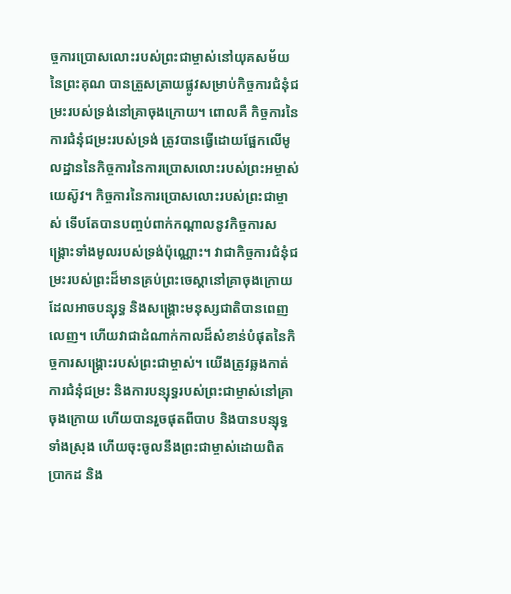ច្ចការប្រោសលោះរបស់ព្រះជាម្ចាស់នៅយុគសម័យនៃព្រះគុណ បានត្រួសត្រាយផ្លូវសម្រាប់កិច្ចការជំនុំជម្រះរបស់ទ្រង់នៅគ្រាចុងក្រោយ។ ពោលគឺ កិច្ចការនៃការជំនុំជម្រះរបស់ទ្រង់ ត្រូវបានធ្វើដោយផ្អែកលើមូលដ្ឋាននៃកិច្ចការនៃការប្រោសលោះរបស់ព្រះអម្ចាស់យេស៊ូវ។ កិច្ចការនៃការប្រោសលោះរបស់ព្រះជាម្ចាស់ ទើបតែបានបញ្ចប់ពាក់កណ្តាលនូវកិច្ចការសង្គ្រោះទាំងមូលរបស់ទ្រង់ប៉ុណ្ណោះ។ វាជាកិច្ចការជំនុំជម្រះរបស់ព្រះដ៏មានគ្រប់ព្រះចេស្តានៅគ្រាចុងក្រោយ ដែលអាចបន្សុទ្ធ និងសង្គ្រោះមនុស្សជាតិបានពេញលេញ។ ហើយវាជាដំណាក់កាលដ៏សំខាន់បំផុតនៃកិច្ចការសង្គ្រោះរបស់ព្រះជាម្ចាស់។ យើងត្រូវឆ្លងកាត់ការជំនុំជម្រះ និងការបន្សុទ្ធរបស់ព្រះជាម្ចាស់នៅគ្រាចុងក្រោយ ហើយបានរួចផុតពីបាប និងបានបន្សុទ្ធទាំងស្រុង ហើយចុះចូលនឹងព្រះជាម្ចាស់ដោយពិតប្រាកដ និង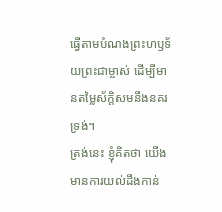ធ្វើតាមបំណងព្រះហឫទ័យព្រះជាម្ចាស់ ដើម្បីមានតម្លៃស័ក្តិសមនឹងនគរទ្រង់។
ត្រង់នេះ ខ្ញុំគិតថា យើងមានការយល់ដឹងកាន់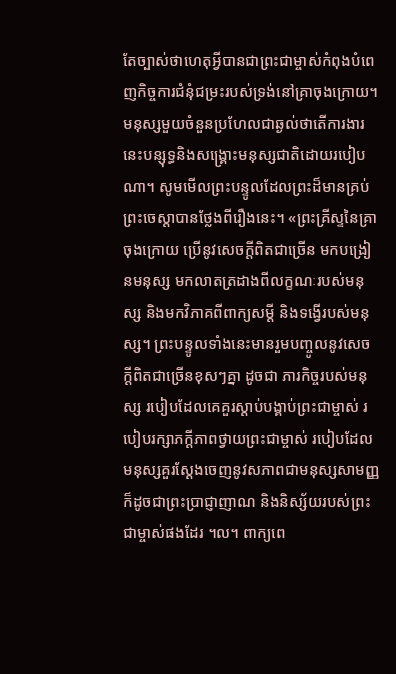តែច្បាស់ថាហេតុអ្វីបានជាព្រះជាម្ចាស់កំពុងបំពេញកិច្ចការជំនុំជម្រះរបស់ទ្រង់នៅគ្រាចុងក្រោយ។ មនុស្សមួយចំនួនប្រហែលជាឆ្ងល់ថាតើការងារនេះបន្សុទ្ធនិងសង្គ្រោះមនុស្សជាតិដោយរបៀបណា។ សូមមើលព្រះបន្ទូលដែលព្រះដ៏មានគ្រប់ព្រះចេស្តាបានថ្លែងពីរឿងនេះ។ «ព្រះគ្រីស្ទនៃគ្រាចុងក្រោយ ប្រើនូវសេចក្ដីពិតជាច្រើន មកបង្រៀនមនុស្ស មកលាតត្រដាងពីលក្ខណៈរបស់មនុស្ស និងមកវិភាគពីពាក្យសម្ដី និងទង្វើរបស់មនុស្ស។ ព្រះបន្ទូលទាំងនេះមានរួមបញ្ចូលនូវសេចក្ដីពិតជាច្រើនខុសៗគ្នា ដូចជា ភារកិច្ចរបស់មនុស្ស របៀបដែលគេគួរស្ដាប់បង្គាប់ព្រះជាម្ចាស់ របៀបរក្សាភក្ដីភាពថ្វាយព្រះជាម្ចាស់ របៀបដែលមនុស្សគួរស្ដែងចេញនូវសភាពជាមនុស្សសាមញ្ញ ក៏ដូចជាព្រះប្រាជ្ញាញាណ និងនិស្ស័យរបស់ព្រះជាម្ចាស់ផងដែរ ។ល។ ពាក្យពេ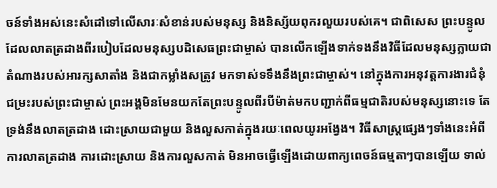ចន៍ទាំងអស់នេះសំដៅទៅលើសារៈសំខាន់របស់មនុស្ស និងនិស្ស័យពុករលួយរបស់គេ។ ជាពិសេស ព្រះបន្ទូលដែលលាតត្រដាងពីរបៀបដែលមនុស្សបដិសេធព្រះជាម្ចាស់ បានលើកឡើងទាក់ទងនឹងវិធីដែលមនុស្សក្លាយជាតំណាងរបស់អារក្សសាតាំង និងជាកម្លាំងសត្រូវ មកទាស់ទទឹងនឹងព្រះជាម្ចាស់។ នៅក្នុងការអនុវត្តការងារជំនុំជម្រះរបស់ព្រះជាម្ចាស់ ព្រះអង្គមិនមែនយកតែព្រះបន្ទូលពីរបីម៉ាត់មកបញ្ជាក់ពីធម្មជាតិរបស់មនុស្សនោះទេ តែទ្រង់នឹងលាតត្រដាង ដោះស្រាយជាមួយ និងលួសកាត់ក្នុងរយៈពេលយូរអង្វែង។ វិធីសាស្ដ្រផ្សេងៗទាំងនេះអំពីការលាតត្រដាង ការដោះស្រាយ និងការលួសកាត់ មិនអាចធ្វើឡើងដោយពាក្យពេចន៍ធម្មតាៗបានឡើយ ទាល់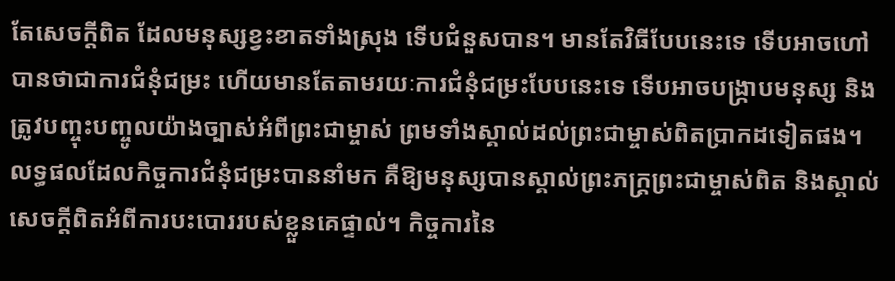តែសេចក្ដីពិត ដែលមនុស្សខ្វះខាតទាំងស្រុង ទើបជំនួសបាន។ មានតែវិធីបែបនេះទេ ទើបអាចហៅបានថាជាការជំនុំជម្រះ ហើយមានតែតាមរយៈការជំនុំជម្រះបែបនេះទេ ទើបអាចបង្ក្រាបមនុស្ស និងត្រូវបញ្ចុះបញ្ចូលយ៉ាងច្បាស់អំពីព្រះជាម្ចាស់ ព្រមទាំងស្គាល់ដល់ព្រះជាម្ចាស់ពិតប្រាកដទៀតផង។ លទ្ធផលដែលកិច្ចការជំនុំជម្រះបាននាំមក គឺឱ្យមនុស្សបានស្គាល់ព្រះភក្ដ្រព្រះជាម្ចាស់ពិត និងស្គាល់សេចក្ដីពិតអំពីការបះបោររបស់ខ្លួនគេផ្ទាល់។ កិច្ចការនៃ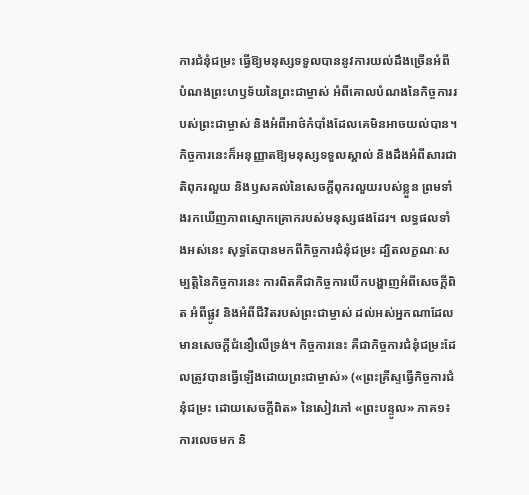ការជំនុំជម្រះ ធ្វើឱ្យមនុស្សទទួលបាននូវការយល់ដឹងច្រើនអំពីបំណងព្រះហឫទ័យនៃព្រះជាម្ចាស់ អំពីគោលបំណងនៃកិច្ចការរបស់ព្រះជាម្ចាស់ និងអំពីអាថ៌កំបាំងដែលគេមិនអាចយល់បាន។ កិច្ចការនេះក៏អនុញ្ញាតឱ្យមនុស្សទទួលស្គាល់ និងដឹងអំពីសារជាតិពុករលួយ និងឫសគល់នៃសេចក្ដីពុករលួយរបស់ខ្លួន ព្រមទាំងរកឃើញភាពស្មោកគ្រោករបស់មនុស្សផងដែរ។ លទ្ធផលទាំងអស់នេះ សុទ្ធតែបានមកពីកិច្ចការជំនុំជម្រះ ដ្បិតលក្ខណៈសម្បត្តិនៃកិច្ចការនេះ ការពិតគឺជាកិច្ចការបើកបង្ហាញអំពីសេចក្ដីពិត អំពីផ្លូវ និងអំពីជីវិតរបស់ព្រះជាម្ចាស់ ដល់អស់អ្នកណាដែលមានសេចក្ដីជំនឿលើទ្រង់។ កិច្ចការនេះ គឺជាកិច្ចការជំនុំជម្រះដែលត្រូវបានធ្វើឡើងដោយព្រះជាម្ចាស់» («ព្រះគ្រីស្ទធ្វើកិច្ចការជំនុំជម្រះ ដោយសេចក្ដីពិត» នៃសៀវភៅ «ព្រះបន្ទូល» ភាគ១៖ ការលេចមក និ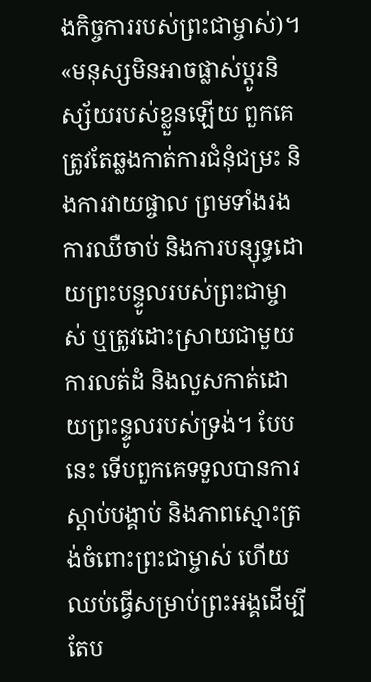ងកិច្ចការរបស់ព្រះជាម្ចាស់)។
«មនុស្សមិនអាចផ្លាស់ប្ដូរនិស្ស័យរបស់ខ្លួនឡើយ ពួកគេត្រូវតែឆ្លងកាត់ការជំនុំជម្រះ និងការវាយផ្ចាល ព្រមទាំងរងការឈឺចាប់ និងការបន្សុទ្ធដោយព្រះបន្ទូលរបស់ព្រះជាម្ចាស់ ឬត្រូវដោះស្រាយជាមួយ ការលត់ដំ និងលួសកាត់ដោយព្រះន្ទូលរបស់ទ្រង់។ បែបនេះ ទើបពួកគេទទួលបានការស្ដាប់បង្គាប់ និងភាពស្មោះត្រង់ចំពោះព្រះជាម្ចាស់ ហើយឈប់ធ្វើសម្រាប់ព្រះអង្គដើម្បីតែប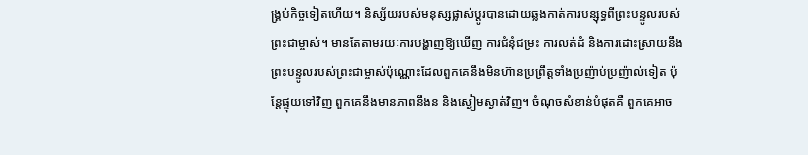ង្គ្រប់កិច្ចទៀតហើយ។ និស្ស័យរបស់មនុស្សផ្លាស់ប្ដូរបានដោយឆ្លងកាត់ការបន្សុទ្ធពីព្រះបន្ទូលរបស់ព្រះជាម្ចាស់។ មានតែតាមរយៈការបង្ហាញឱ្យឃើញ ការជំនុំជម្រះ ការលត់ដំ និងការដោះស្រាយនឹងព្រះបន្ទូលរបស់ព្រះជាម្ចាស់ប៉ុណ្ណោះដែលពួកគេនឹងមិនហ៊ានប្រព្រឹត្ដទាំងប្រញ៉ាប់ប្រញ៉ាល់ទៀត ប៉ុន្ដែផ្ទុយទៅវិញ ពួកគេនឹងមានភាពនឹងន និងស្ងៀមស្ងាត់វិញ។ ចំណុចសំខាន់បំផុតគឺ ពួកគេអាច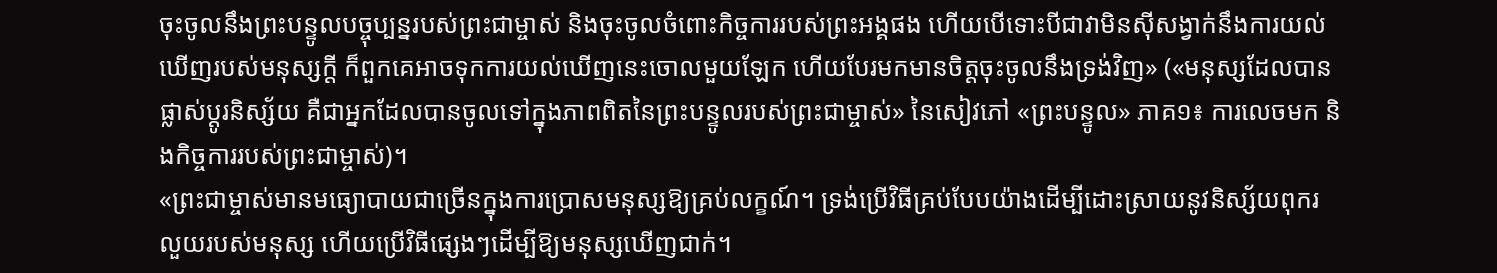ចុះចូលនឹងព្រះបន្ទូលបច្ចុប្បន្នរបស់ព្រះជាម្ចាស់ និងចុះចូលចំពោះកិច្ចការរបស់ព្រះអង្គផង ហើយបើទោះបីជាវាមិនស៊ីសង្វាក់នឹងការយល់ឃើញរបស់មនុស្សក្ដី ក៏ពួកគេអាចទុកការយល់ឃើញនេះចោលមួយឡែក ហើយបែរមកមានចិត្ដចុះចូលនឹងទ្រង់វិញ» («មនុស្សដែលបានផ្លាស់ប្ដូរនិស្ស័យ គឺជាអ្នកដែលបានចូលទៅក្នុងភាពពិតនៃព្រះបន្ទូលរបស់ព្រះជាម្ចាស់» នៃសៀវភៅ «ព្រះបន្ទូល» ភាគ១៖ ការលេចមក និងកិច្ចការរបស់ព្រះជាម្ចាស់)។
«ព្រះជាម្ចាស់មានមធ្យោបាយជាច្រើនក្នុងការប្រោសមនុស្សឱ្យគ្រប់លក្ខណ៍។ ទ្រង់ប្រើវិធីគ្រប់បែបយ៉ាងដើម្បីដោះស្រាយនូវនិស្ស័យពុករលួយរបស់មនុស្ស ហើយប្រើវិធីផ្សេងៗដើម្បីឱ្យមនុស្សឃើញជាក់។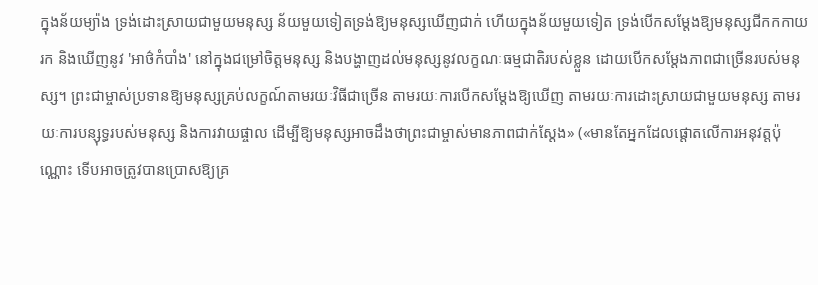ក្នុងន័យម្យ៉ាង ទ្រង់ដោះស្រាយជាមួយមនុស្ស ន័យមួយទៀតទ្រង់ឱ្យមនុស្សឃើញជាក់ ហើយក្នុងន័យមួយទៀត ទ្រង់បើកសម្ដែងឱ្យមនុស្សជីកកកាយរក និងឃើញនូវ 'អាថ៌កំបាំង' នៅក្នុងជម្រៅចិត្តមនុស្ស និងបង្ហាញដល់មនុស្សនូវលក្ខណៈធម្មជាតិរបស់ខ្លួន ដោយបើកសម្ដែងភាពជាច្រើនរបស់មនុស្ស។ ព្រះជាម្ចាស់ប្រទានឱ្យមនុស្សគ្រប់លក្ខណ៍តាមរយៈវិធីជាច្រើន តាមរយៈការបើកសម្ដែងឱ្យឃើញ តាមរយៈការដោះស្រាយជាមួយមនុស្ស តាមរយៈការបន្សុទ្ធរបស់មនុស្ស និងការវាយផ្ចាល ដើម្បីឱ្យមនុស្សអាចដឹងថាព្រះជាម្ចាស់មានភាពជាក់ស្ដែង» («មានតែអ្នកដែលផ្តោតលើការអនុវត្តប៉ុណ្ណោះ ទើបអាចត្រូវបានប្រោសឱ្យគ្រ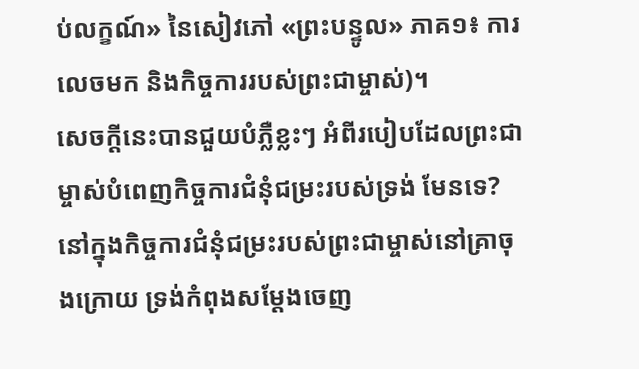ប់លក្ខណ៍» នៃសៀវភៅ «ព្រះបន្ទូល» ភាគ១៖ ការលេចមក និងកិច្ចការរបស់ព្រះជាម្ចាស់)។
សេចក្ដីនេះបានជួយបំភ្លឺខ្លះៗ អំពីរបៀបដែលព្រះជាម្ចាស់បំពេញកិច្ចការជំនុំជម្រះរបស់ទ្រង់ មែនទេ? នៅក្នុងកិច្ចការជំនុំជម្រះរបស់ព្រះជាម្ចាស់នៅគ្រាចុងក្រោយ ទ្រង់កំពុងសម្តែងចេញ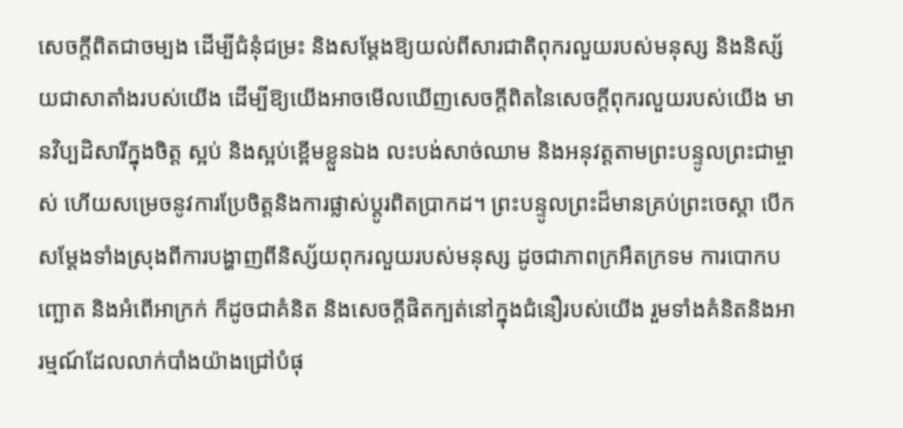សេចក្តីពិតជាចម្បង ដើម្បីជំនុំជម្រះ និងសម្ដែងឱ្យយល់ពីសារជាតិពុករលួយរបស់មនុស្ស និងនិស្ស័យជាសាតាំងរបស់យើង ដើម្បីឱ្យយើងអាចមើលឃើញសេចក្តីពិតនៃសេចក្ដីពុករលួយរបស់យើង មានវិប្បដិសារីក្នុងចិត្ត ស្អប់ និងស្អប់ខ្ពើមខ្លួនឯង លះបង់សាច់ឈាម និងអនុវត្តតាមព្រះបន្ទូលព្រះជាម្ចាស់ ហើយសម្រេចនូវការប្រែចិត្តនិងការផ្លាស់ប្តូរពិតប្រាកដ។ ព្រះបន្ទូលព្រះដ៏មានគ្រប់ព្រះចេស្តា បើកសម្តែងទាំងស្រុងពីការបង្ហាញពីនិស្ស័យពុករលួយរបស់មនុស្ស ដូចជាភាពក្រអឺតក្រទម ការបោកបញ្ឆោត និងអំពើអាក្រក់ ក៏ដូចជាគំនិត និងសេចក្ដីផិតក្បត់នៅក្នុងជំនឿរបស់យើង រួមទាំងគំនិតនិងអារម្មណ៍ដែលលាក់បាំងយ៉ាងជ្រៅបំផុ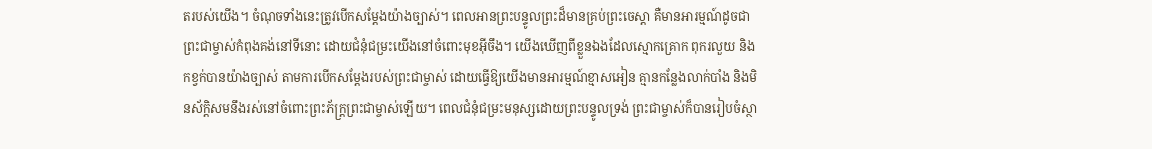តរបស់យើង។ ចំណុចទាំងនេះត្រូវបើកសម្តែងយ៉ាងច្បាស់។ ពេលអានព្រះបន្ទូលព្រះដ៏មានគ្រប់ព្រះចេស្តា គឺមានអារម្មណ៍ដូចជាព្រះជាម្ចាស់កំពុងគង់នៅទីនោះ ដោយជំនុំជម្រះយើងនៅចំពោះមុខអ៊ីចឹង។ យើងឃើញពីខ្លួនឯងដែលស្មោកគ្រោក ពុករលួយ និងកខ្វក់បានយ៉ាងច្បាស់ តាមការបើកសម្តែងរបស់ព្រះជាម្ចាស់ ដោយធ្វើឱ្យយើងមានអារម្មណ៍ខ្មាសអៀន គ្មានកន្លែងលាក់បាំង និងមិនស័ក្តិសមនឹងរស់នៅចំពោះព្រះភ័ក្ត្រព្រះជាម្ចាស់ឡើយ។ ពេលជំនុំជម្រះមនុស្សដោយព្រះបន្ទូលទ្រង់ ព្រះជាម្ចាស់ក៏បានរៀបចំស្ថា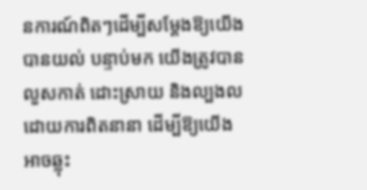នការណ៍ពិតៗដើម្បីសម្ដែងឱ្យយើងបានយល់ បន្ទាប់មក យើងត្រូវបានលួសកាត់ ដោះស្រាយ និងល្បងលដោយការពិតនានា ដើម្បីឱ្យយើងអាចឆ្លុះ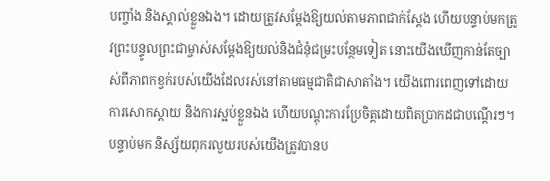បញ្ចាំង និងស្គាល់ខ្លួនឯង។ ដោយត្រូវសម្ដែងឱ្យយល់តាមភាពជាក់ស្តែង ហើយបន្ទាប់មកត្រូវព្រះបន្ទូលព្រះជាម្ចាស់សម្ដែងឱ្យយល់និងជំនុំជម្រះបន្ថែមទៀត នោះយើងឃើញកាន់តែច្បាស់ពីភាពកខ្វក់របស់យើងដែលរស់នៅតាមធម្មជាតិជាសាតាំង។ យើងពោរពេញទៅដោយការសោកស្ដាយ និងការស្អប់ខ្លួនឯង ហើយបណ្ដុះការប្រែចិត្តដោយពិតប្រាកដជាបណ្តើរៗ។ បន្ទាប់មក និស្ស័យពុករលួយរបស់យើងត្រូវបានប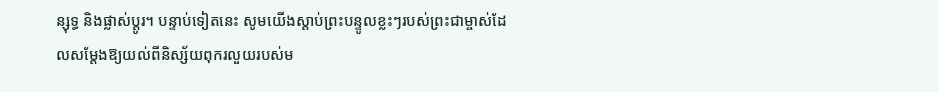ន្សុទ្ធ និងផ្លាស់ប្តូរ។ បន្ទាប់ទៀតនេះ សូមយើងស្តាប់ព្រះបន្ទូលខ្លះៗរបស់ព្រះជាម្ចាស់ដែលសម្ដែងឱ្យយល់ពីនិស្ស័យពុករលួយរបស់ម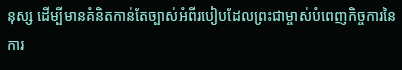នុស្ស ដើម្បីមានគំនិតកាន់តែច្បាស់អំពីរបៀបដែលព្រះជាម្ចាស់បំពេញកិច្ចការនៃការ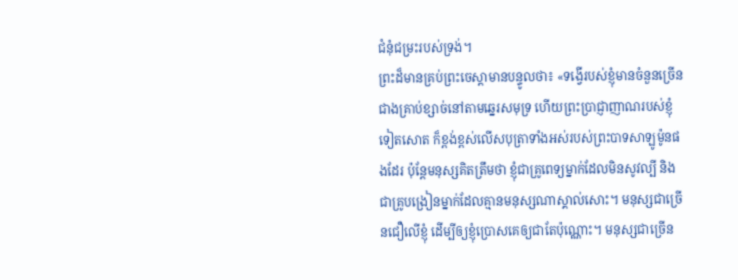ជំនុំជម្រះរបស់ទ្រង់។
ព្រះដ៏មានគ្រប់ព្រះចេស្ដាមានបន្ទូលថា៖ «ទង្វើរបស់ខ្ញុំមានចំនួនច្រើនជាងគ្រាប់ខ្សាច់នៅតាមឆ្នេរសមុទ្រ ហើយព្រះប្រាជ្ញាញាណរបស់ខ្ញុំទៀតសោត ក៏ខ្ពង់ខ្ពស់លើសបុត្រាទាំងអស់របស់ព្រះបាទសាឡូម៉ូនផងដែរ ប៉ុន្តែមនុស្សគិតត្រឹមថា ខ្ញុំជាគ្រូពេទ្យម្នាក់ដែលមិនសូវល្បី និងជាគ្រូបង្រៀនម្នាក់ដែលគ្មានមនុស្សណាស្គាល់សោះ។ មនុស្សជាច្រើនជឿលើខ្ញុំ ដើម្បីឲ្យខ្ញុំប្រោសគេឲ្យជាតែប៉ុណ្ណោះ។ មនុស្សជាច្រើន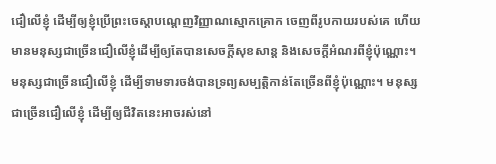ជឿលើខ្ញុំ ដើម្បីឲ្យខ្ញុំប្រើព្រះចេស្ដាបណ្ដេញវិញ្ញាណស្មោកគ្រោក ចេញពីរូបកាយរបស់គេ ហើយមានមនុស្សជាច្រើនជឿលើខ្ញុំដើម្បីឲ្យតែបានសេចក្តីសុខសាន្ត និងសេចក្តីអំណរពីខ្ញុំប៉ុណ្ណោះ។ មនុស្សជាច្រើនជឿលើខ្ញុំ ដើម្បីទាមទារចង់បានទ្រព្យសម្បត្តិកាន់តែច្រើនពីខ្ញុំប៉ុណ្ណោះ។ មនុស្សជាច្រើនជឿលើខ្ញុំ ដើម្បីឲ្យជីវិតនេះអាចរស់នៅ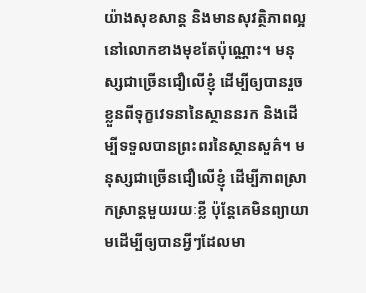យ៉ាងសុខសាន្ត និងមានសុវត្ថិភាពល្អនៅលោកខាងមុខតែប៉ុណ្ណោះ។ មនុស្សជាច្រើនជឿលើខ្ញុំ ដើម្បីឲ្យបានរួចខ្លួនពីទុក្ខវេទនានៃស្ថាននរក និងដើម្បីទទួលបានព្រះពរនៃស្ថានសួគ៌។ មនុស្សជាច្រើនជឿលើខ្ញុំ ដើម្បីភាពស្រាកស្រាន្តមួយរយៈខ្លី ប៉ុន្តែគេមិនព្យាយាមដើម្បីឲ្យបានអ្វីៗដែលមា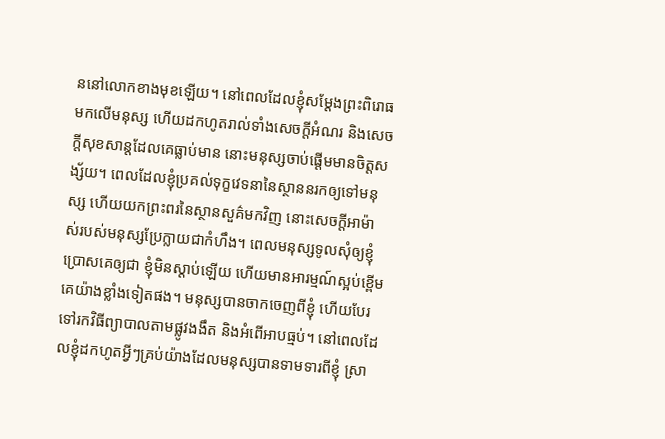ននៅលោកខាងមុខឡើយ។ នៅពេលដែលខ្ញុំសម្ដែងព្រះពិរោធមកលើមនុស្ស ហើយដកហូតរាល់ទាំងសេចក្តីអំណរ និងសេចក្តីសុខសាន្តដែលគេធ្លាប់មាន នោះមនុស្សចាប់ផ្ដើមមានចិត្តសង្ស័យ។ ពេលដែលខ្ញុំប្រគល់ទុក្ខវេទនានៃស្ថាននរកឲ្យទៅមនុស្ស ហើយយកព្រះពរនៃស្ថានសួគ៌មកវិញ នោះសេចក្តីអាម៉ាស់របស់មនុស្សប្រែក្លាយជាកំហឹង។ ពេលមនុស្សទូលសុំឲ្យខ្ញុំប្រោសគេឲ្យជា ខ្ញុំមិនស្ដាប់ឡើយ ហើយមានអារម្មណ៍ស្អប់ខ្ពើមគេយ៉ាងខ្លាំងទៀតផង។ មនុស្សបានចាកចេញពីខ្ញុំ ហើយបែរទៅរកវិធីព្យាបាលតាមផ្លូវងងឹត និងអំពើអាបធ្មប់។ នៅពេលដែលខ្ញុំដកហូតអ្វីៗគ្រប់យ៉ាងដែលមនុស្សបានទាមទារពីខ្ញុំ ស្រា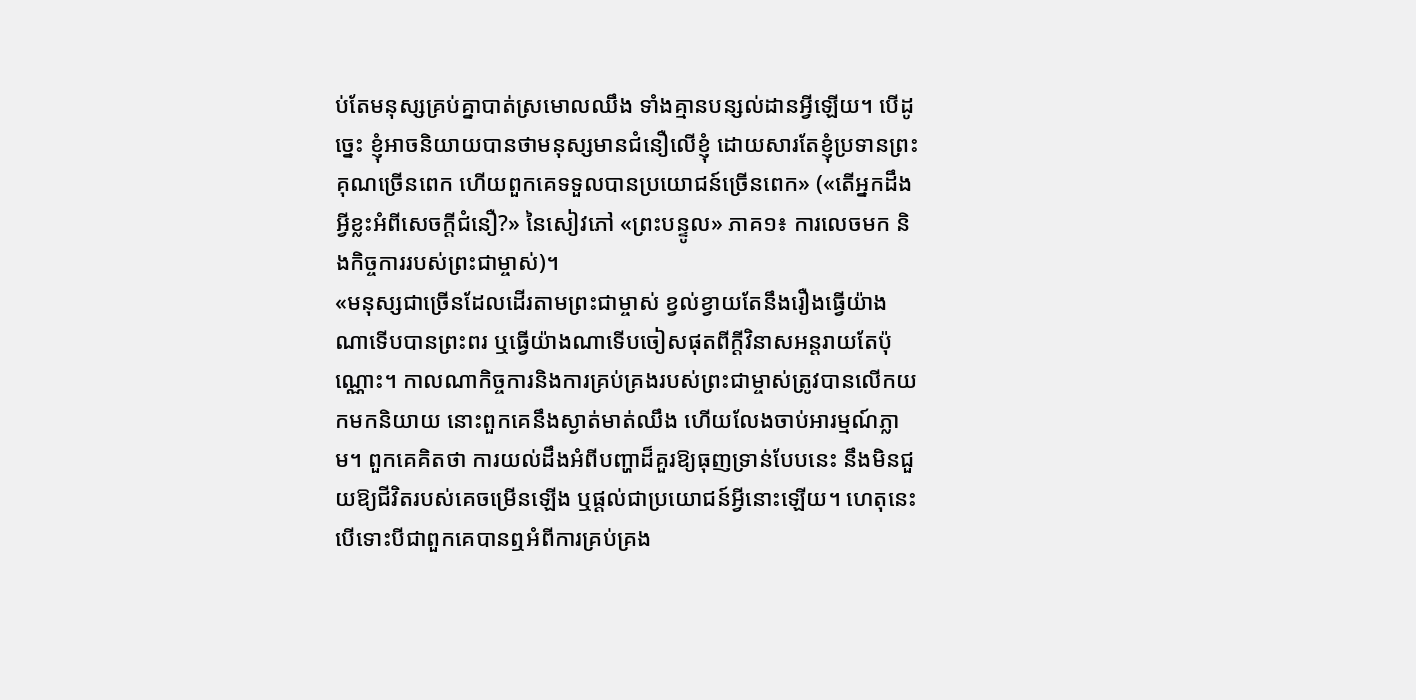ប់តែមនុស្សគ្រប់គ្នាបាត់ស្រមោលឈឹង ទាំងគ្មានបន្សល់ដានអ្វីឡើយ។ បើដូច្នេះ ខ្ញុំអាចនិយាយបានថាមនុស្សមានជំនឿលើខ្ញុំ ដោយសារតែខ្ញុំប្រទានព្រះគុណច្រើនពេក ហើយពួកគេទទួលបានប្រយោជន៍ច្រើនពេក» («តើអ្នកដឹងអ្វីខ្លះអំពីសេចក្តីជំនឿ?» នៃសៀវភៅ «ព្រះបន្ទូល» ភាគ១៖ ការលេចមក និងកិច្ចការរបស់ព្រះជាម្ចាស់)។
«មនុស្សជាច្រើនដែលដើរតាមព្រះជាម្ចាស់ ខ្វល់ខ្វាយតែនឹងរឿងធ្វើយ៉ាងណាទើបបានព្រះពរ ឬធ្វើយ៉ាងណាទើបចៀសផុតពីក្ដីវិនាសអន្តរាយតែប៉ុណ្ណោះ។ កាលណាកិច្ចការនិងការគ្រប់គ្រងរបស់ព្រះជាម្ចាស់ត្រូវបានលើកយកមកនិយាយ នោះពួកគេនឹងស្ងាត់មាត់ឈឹង ហើយលែងចាប់អារម្មណ៍ភ្លាម។ ពួកគេគិតថា ការយល់ដឹងអំពីបញ្ហាដ៏គួរឱ្យធុញទ្រាន់បែបនេះ នឹងមិនជួយឱ្យជីវិតរបស់គេចម្រើនឡើង ឬផ្ដល់ជាប្រយោជន៍អ្វីនោះឡើយ។ ហេតុនេះ បើទោះបីជាពួកគេបានឮអំពីការគ្រប់គ្រង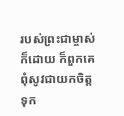របស់ព្រះជាម្ចាស់ក៏ដោយ ក៏ពួកគេពុំសូវជាយកចិត្តទុក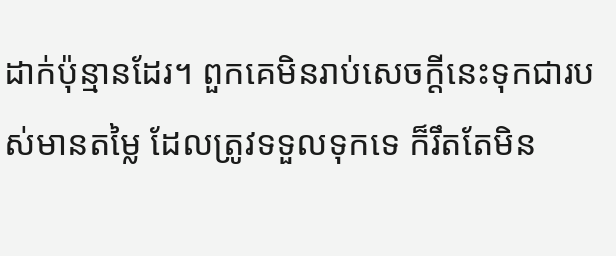ដាក់ប៉ុន្មានដែរ។ ពួកគេមិនរាប់សេចក្ដីនេះទុកជារបស់មានតម្លៃ ដែលត្រូវទទួលទុកទេ ក៏រឹតតែមិន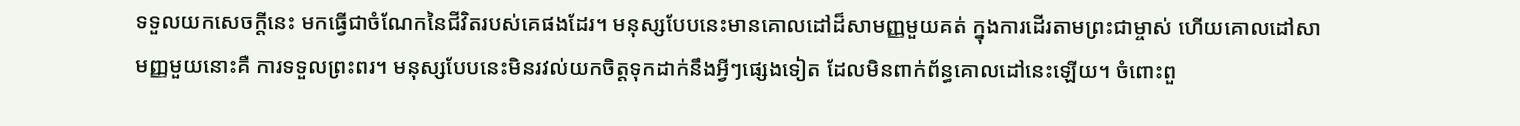ទទួលយកសេចក្ដីនេះ មកធ្វើជាចំណែកនៃជីវិតរបស់គេផងដែរ។ មនុស្សបែបនេះមានគោលដៅដ៏សាមញ្ញមួយគត់ ក្នុងការដើរតាមព្រះជាម្ចាស់ ហើយគោលដៅសាមញ្ញមួយនោះគឺ ការទទួលព្រះពរ។ មនុស្សបែបនេះមិនរវល់យកចិត្តទុកដាក់នឹងអ្វីៗផ្សេងទៀត ដែលមិនពាក់ព័ន្ធគោលដៅនេះឡើយ។ ចំពោះពួ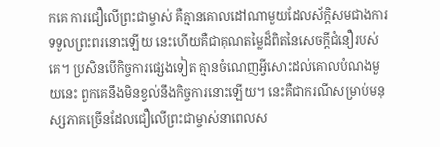កគេ ការជឿលើព្រះជាម្ចាស់ គឺគ្មានគោលដៅណាមួយដែលស័ក្តិសមជាងការទទួលព្រះពរនោះឡើយ នេះហើយគឺជាគុណតម្លៃដ៏ពិតនៃសេចក្ដីជំនឿរបស់គេ។ ប្រសិនបើកិច្ចការផ្សេងទៀត គ្មានចំណេញអ្វីសោះដល់គោលបំណងមួយនេះ ពួកគេនឹងមិនខ្វល់នឹងកិច្ចការនោះឡើយ។ នេះគឺជាករណីសម្រាប់មនុស្សភាគច្រើនដែលជឿលើព្រះជាម្ចាស់នាពេលស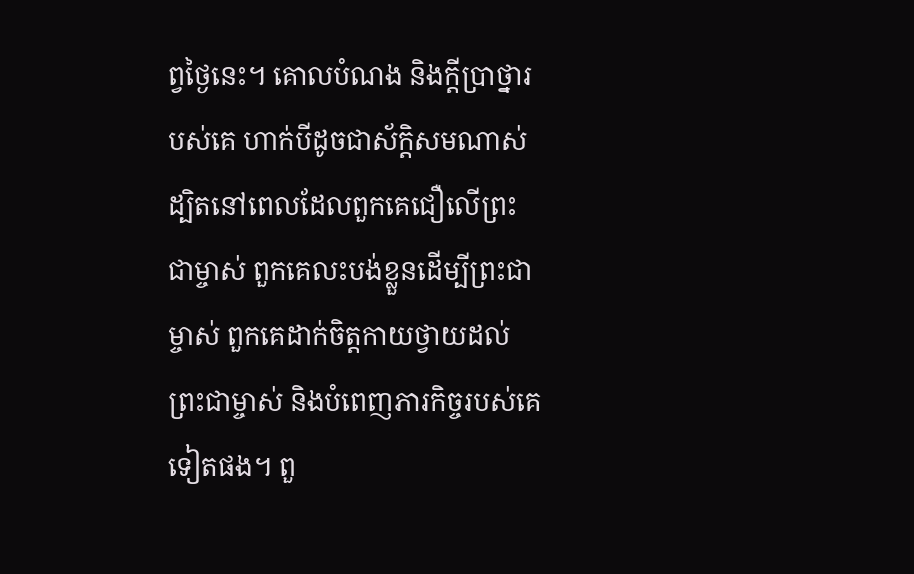ព្វថ្ងៃនេះ។ គោលបំណង និងក្ដីប្រាថ្នារបស់គេ ហាក់បីដូចជាស័ក្តិសមណាស់ ដ្បិតនៅពេលដែលពួកគេជឿលើព្រះជាម្ចាស់ ពួកគេលះបង់ខ្លួនដើម្បីព្រះជាម្ចាស់ ពួកគេដាក់ចិត្តកាយថ្វាយដល់ព្រះជាម្ចាស់ និងបំពេញភារកិច្ចរបស់គេទៀតផង។ ពួ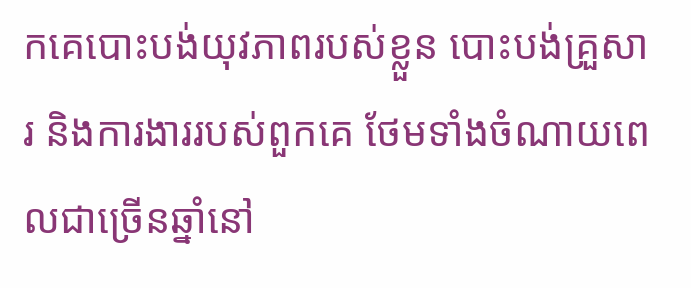កគេបោះបង់យុវភាពរបស់ខ្លួន បោះបង់គ្រួសារ និងការងាររបស់ពួកគេ ថែមទាំងចំណាយពេលជាច្រើនឆ្នាំនៅ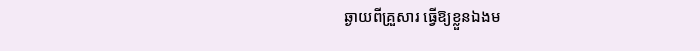ឆ្ងាយពីគ្រួសារ ធ្វើឱ្យខ្លួនឯងម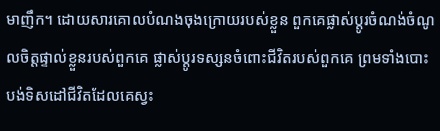មាញឹក។ ដោយសារគោលបំណងចុងក្រោយរបស់ខ្លួន ពួកគេផ្លាស់ប្ដូរចំណង់ចំណូលចិត្តផ្ទាល់ខ្លួនរបស់ពួកគេ ផ្លាស់ប្ដូរទស្សនចំពោះជីវិតរបស់ពួកគេ ព្រមទាំងបោះបង់ទិសដៅជីវិតដែលគេស្វះ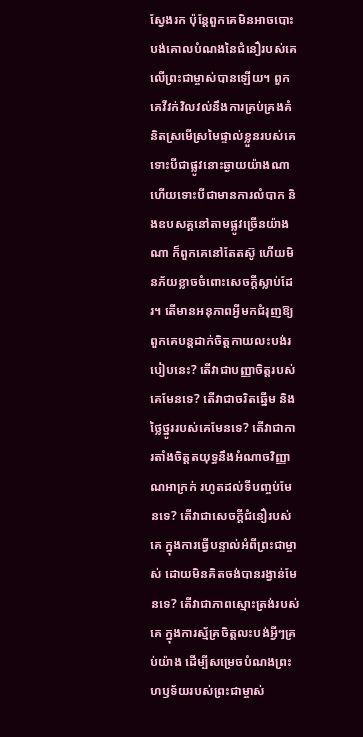ស្វែងរក ប៉ុន្តែពួកគេមិនអាចបោះបង់គោលបំណងនៃជំនឿរបស់គេលើព្រះជាម្ចាស់បានឡើយ។ ពួកគេវីវក់វិលវល់នឹងការគ្រប់គ្រងគំនិតស្រមើស្រមៃផ្ទាល់ខ្លួនរបស់គេ ទោះបីជាផ្លូវនោះឆ្ងាយយ៉ាងណា ហើយទោះបីជាមានការលំបាក និងឧបសគ្គនៅតាមផ្លូវច្រើនយ៉ាងណា ក៏ពួកគេនៅតែតស៊ូ ហើយមិនភ័យខ្លាចចំពោះសេចក្ដីស្លាប់ដែរ។ តើមានអនុភាពអ្វីមកជំរុញឱ្យពួកគេបន្តដាក់ចិត្តកាយលះបង់របៀបនេះ? តើវាជាបញ្ញាចិត្តរបស់គេមែនទេ? តើវាជាចរិតឆ្នើម និងថ្លៃថ្នូររបស់គេមែនទេ? តើវាជាការតាំងចិត្តតយុទ្ធនឹងអំណាចវិញ្ញាណអាក្រក់ រហូតដល់ទីបញ្ចប់មែនទេ? តើវាជាសេចក្ដីជំនឿរបស់គេ ក្នុងការធ្វើបន្ទាល់អំពីព្រះជាម្ចាស់ ដោយមិនគិតចង់បានរង្វាន់មែនទេ? តើវាជាភាពស្មោះត្រង់របស់គេ ក្នុងការស្ម័គ្រចិត្តលះបង់អ្វីៗគ្រប់យ៉ាង ដើម្បីសម្រេចបំណងព្រះហឫទ័យរបស់ព្រះជាម្ចាស់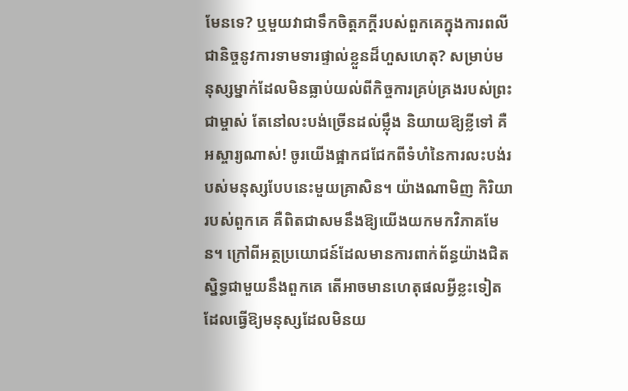មែនទេ? ឬមួយវាជាទឹកចិត្តភក្ដីរបស់ពួកគេក្នុងការពលីជានិច្ចនូវការទាមទារផ្ទាល់ខ្លួនដ៏ហួសហេតុ? សម្រាប់មនុស្សម្នាក់ដែលមិនធ្លាប់យល់ពីកិច្ចការគ្រប់គ្រងរបស់ព្រះជាម្ចាស់ តែនៅលះបង់ច្រើនដល់ម្ល៉ឹង និយាយឱ្យខ្លីទៅ គឺអស្ចារ្យណាស់! ចូរយើងផ្អាកជជែកពីទំហំនៃការលះបង់របស់មនុស្សបែបនេះមួយគ្រាសិន។ យ៉ាងណាមិញ កិរិយារបស់ពួកគេ គឺពិតជាសមនឹងឱ្យយើងយកមកវិភាគមែន។ ក្រៅពីអត្ថប្រយោជន៍ដែលមានការពាក់ព័ន្ធយ៉ាងជិតស្និទ្ធជាមួយនឹងពួកគេ តើអាចមានហេតុផលអ្វីខ្លះទៀត ដែលធ្វើឱ្យមនុស្សដែលមិនយ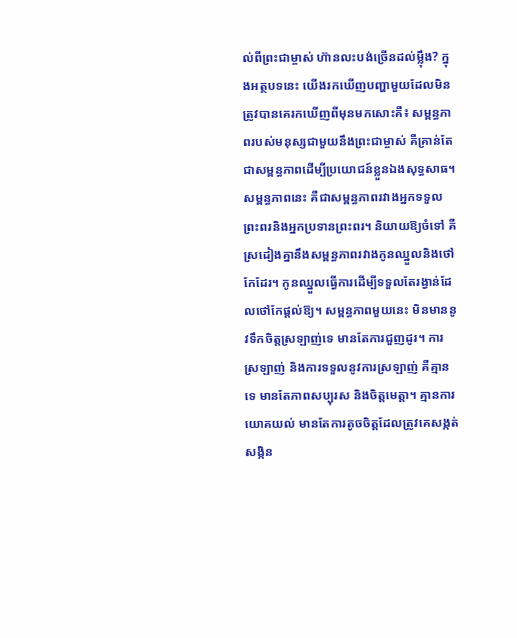ល់ពីព្រះជាម្ចាស់ ហ៊ានលះបង់ច្រើនដល់ម្ល៉ឹង? ក្នុងអត្ថបទនេះ យើងរកឃើញបញ្ហាមួយដែលមិនត្រូវបានគេរកឃើញពីមុនមកសោះគឺ៖ សម្ពន្ធភាពរបស់មនុស្សជាមួយនឹងព្រះជាម្ចាស់ គឺគ្រាន់តែជាសម្ពន្ធភាពដើម្បីប្រយោជន៍ខ្លួនឯងសុទ្ធសាធ។ សម្ពន្ធភាពនេះ គឺជាសម្ពន្ធភាពរវាងអ្នកទទួលព្រះពរនិងអ្នកប្រទានព្រះពរ។ និយាយឱ្យចំទៅ គឺស្រដៀងគ្នានឹងសម្ពន្ធភាពរវាងកូនឈ្នួលនិងថៅកែដែរ។ កូនឈ្នួលធ្វើការដើម្បីទទួលតែរង្វាន់ដែលថៅកែផ្ដល់ឱ្យ។ សម្ពន្ធភាពមួយនេះ មិនមាននូវទឹកចិត្តស្រឡាញ់ទេ មានតែការជួញដូរ។ ការស្រឡាញ់ និងការទទួលនូវការស្រឡាញ់ គឺគ្មានទេ មានតែភាពសប្បុរស និងចិត្តមេត្តា។ គ្មានការយោគយល់ មានតែការតូចចិត្តដែលត្រូវគេសង្កត់សង្កិន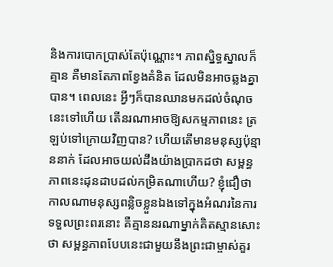និងការបោកប្រាស់តែប៉ុណ្ណោះ។ ភាពស្និទ្ធស្នាលក៏គ្មាន គឺមានតែភាពខ្វែងគំនិត ដែលមិនអាចឆ្លងគ្នាបាន។ ពេលនេះ អ្វីៗក៏បានឈានមកដល់ចំណុចនេះទៅហើយ តើនរណាអាចឱ្យសកម្មភាពនេះ ត្រឡប់ទៅក្រោយវិញបាន? ហើយតើមានមនុស្សប៉ុន្មាននាក់ ដែលអាចយល់ដឹងយ៉ាងប្រាកដថា សម្ពន្ធភាពនេះដុនដាបដល់កម្រិតណាហើយ? ខ្ញុំជឿថា កាលណាមនុស្សពន្លិចខ្លួនឯងទៅក្នុងអំណរនៃការទទួលព្រះពរនោះ គឺគ្មាននរណាម្នាក់គិតស្មានសោះថា សម្ពន្ធភាពបែបនេះជាមួយនឹងព្រះជាម្ចាស់គួរ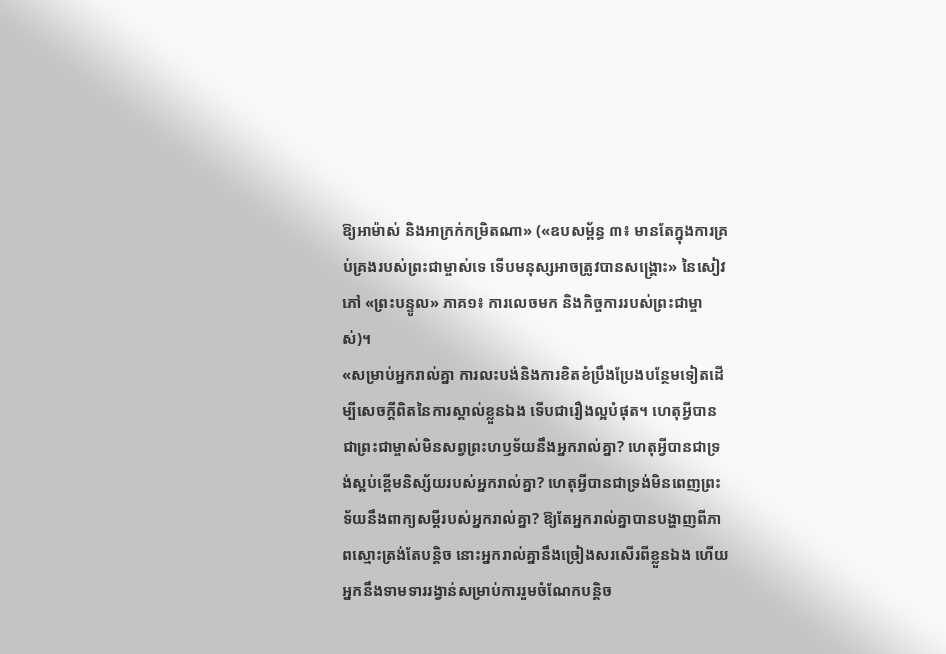ឱ្យអាម៉ាស់ និងអាក្រក់កម្រិតណា» («ឧបសម្ព័ន្ធ ៣៖ មានតែក្នុងការគ្រប់គ្រងរបស់ព្រះជាម្ចាស់ទេ ទើបមនុស្សអាចត្រូវបានសង្គ្រោះ» នៃសៀវភៅ «ព្រះបន្ទូល» ភាគ១៖ ការលេចមក និងកិច្ចការរបស់ព្រះជាម្ចាស់)។
«សម្រាប់អ្នករាល់គ្នា ការលះបង់និងការខិតខំប្រឹងប្រែងបន្ថែមទៀតដើម្បីសេចក្ដីពិតនៃការស្គាល់ខ្លួនឯង ទើបជារឿងល្អបំផុត។ ហេតុអ្វីបានជាព្រះជាម្ចាស់មិនសព្វព្រះហឫទ័យនឹងអ្នករាល់គ្នា? ហេតុអ្វីបានជាទ្រង់ស្អប់ខ្ពើមនិស្ស័យរបស់អ្នករាល់គ្នា? ហេតុអ្វីបានជាទ្រង់មិនពេញព្រះទ័យនឹងពាក្យសម្ដីរបស់អ្នករាល់គ្នា? ឱ្យតែអ្នករាល់គ្នាបានបង្ហាញពីភាពស្មោះត្រង់តែបន្ដិច នោះអ្នករាល់គ្នានឹងច្រៀងសរសើរពីខ្លួនឯង ហើយអ្នកនឹងទាមទាររង្វាន់សម្រាប់ការរួមចំណែកបន្ដិច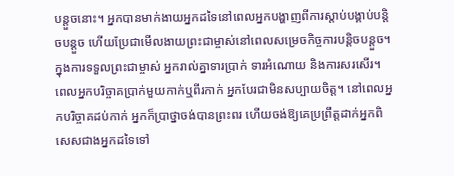បន្តួចនោះ។ អ្នកបានមាក់ងាយអ្នកដទៃនៅពេលអ្នកបង្ហាញពីការស្ដាប់បង្គាប់បន្តិចបន្ដួច ហើយប្រែជាមើលងាយព្រះជាម្ចាស់នៅពេលសម្រេចកិច្ចការបន្ដិចបន្តួច។ ក្នុងការទទួលព្រះជាម្ចាស់ អ្នករាល់គ្នាទារប្រាក់ ទារអំណោយ និងការសរសើរ។ ពេលអ្នកបរិច្ចាគប្រាក់មួយកាក់ឬពីរកាក់ អ្នកបែរជាមិនសប្បាយចិត្ត។ នៅពេលអ្នកបរិច្ចាគដប់កាក់ អ្នកក៏ប្រាថ្នាចង់បានព្រះពរ ហើយចង់ឱ្យគេប្រព្រឹត្ដដាក់អ្នកពិសេសជាងអ្នកដទៃទៅ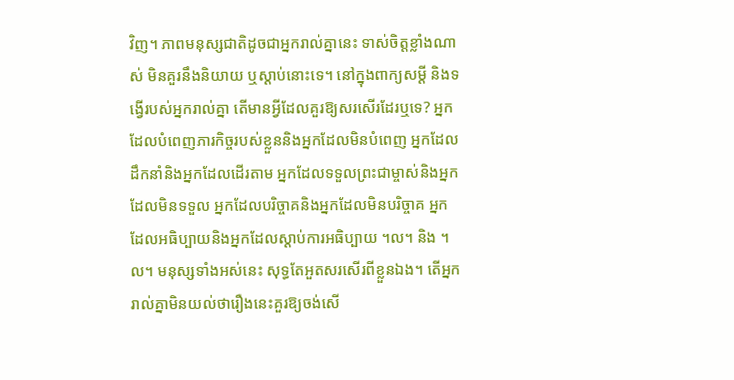វិញ។ ភាពមនុស្សជាតិដូចជាអ្នករាល់គ្នានេះ ទាស់ចិត្តខ្លាំងណាស់ មិនគួរនឹងនិយាយ ឬស្ដាប់នោះទេ។ នៅក្នុងពាក្យសម្ដី និងទង្វើរបស់អ្នករាល់គ្នា តើមានអ្វីដែលគួរឱ្យសរសើរដែរឬទេ? អ្នកដែលបំពេញភារកិច្ចរបស់ខ្លួននិងអ្នកដែលមិនបំពេញ អ្នកដែលដឹកនាំនិងអ្នកដែលដើរតាម អ្នកដែលទទួលព្រះជាម្ចាស់និងអ្នកដែលមិនទទួល អ្នកដែលបរិច្ចាគនិងអ្នកដែលមិនបរិច្ចាគ អ្នកដែលអធិប្បាយនិងអ្នកដែលស្ដាប់ការអធិប្បាយ ។ល។ និង ។ល។ មនុស្សទាំងអស់នេះ សុទ្ធតែអួតសរសើរពីខ្លួនឯង។ តើអ្នករាល់គ្នាមិនយល់ថារឿងនេះគួរឱ្យចង់សើ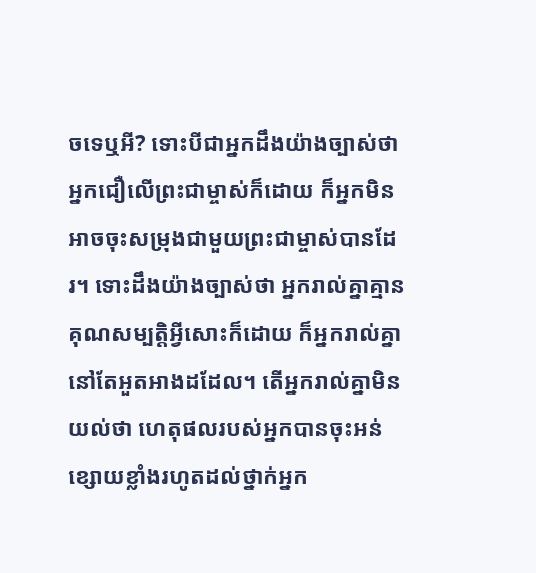ចទេឬអី? ទោះបីជាអ្នកដឹងយ៉ាងច្បាស់ថា អ្នកជឿលើព្រះជាម្ចាស់ក៏ដោយ ក៏អ្នកមិនអាចចុះសម្រុងជាមួយព្រះជាម្ចាស់បានដែរ។ ទោះដឹងយ៉ាងច្បាស់ថា អ្នករាល់គ្នាគ្មានគុណសម្បត្តិអ្វីសោះក៏ដោយ ក៏អ្នករាល់គ្នានៅតែអួតអាងដដែល។ តើអ្នករាល់គ្នាមិនយល់ថា ហេតុផលរបស់អ្នកបានចុះអន់ខ្សោយខ្លាំងរហូតដល់ថ្នាក់អ្នក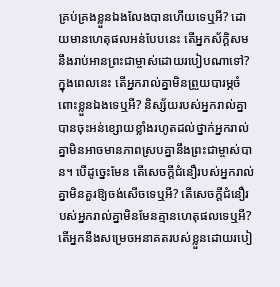គ្រប់គ្រងខ្លួនឯងលែងបានហើយទេឬអី? ដោយមានហេតុផលអន់បែបនេះ តើអ្នកស័ក្តិសមនឹងរាប់អានព្រះជាម្ចាស់ដោយរបៀបណាទៅ? ក្នុងពេលនេះ តើអ្នករាល់គ្នាមិនព្រួយបារម្ភចំពោះខ្លួនឯងទេឬអី? និស្ស័យរបស់អ្នករាល់គ្នាបានចុះអន់ខ្សោយខ្លាំងរហូតដល់ថ្នាក់អ្នករាល់គ្នាមិនអាចមានភាពស្របគ្នានឹងព្រះជាម្ចាស់បាន។ បើដូច្នេះមែន តើសេចក្ដីជំនឿរបស់អ្នករាល់គ្នាមិនគួរឱ្យចង់សើចទេឬអី? តើសេចក្ដីជំនឿរបស់អ្នករាល់គ្នាមិនមែនគ្មានហេតុផលទេឬអី? តើអ្នកនឹងសម្រេចអនាគតរបស់ខ្លួនដោយរបៀ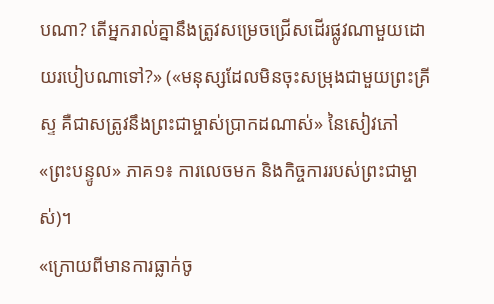បណា? តើអ្នករាល់គ្នានឹងត្រូវសម្រេចជ្រើសដើរផ្លូវណាមួយដោយរបៀបណាទៅ?» («មនុស្សដែលមិនចុះសម្រុងជាមួយព្រះគ្រីស្ទ គឺជាសត្រូវនឹងព្រះជាម្ចាស់ប្រាកដណាស់» នៃសៀវភៅ «ព្រះបន្ទូល» ភាគ១៖ ការលេចមក និងកិច្ចការរបស់ព្រះជាម្ចាស់)។
«ក្រោយពីមានការធ្លាក់ចូ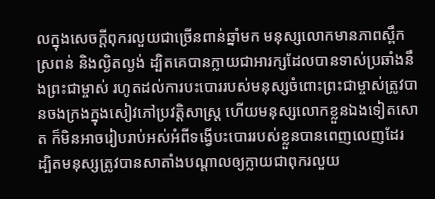លក្នុងសេចក្ដីពុករលួយជាច្រើនពាន់ឆ្នាំមក មនុស្សលោកមានភាពស្ពឹកស្រពន់ និងល្ងិតល្ងង់ ដ្បិតគេបានក្លាយជាអារក្សដែលបានទាស់ប្រឆាំងនឹងព្រះជាម្ចាស់ រហូតដល់ការបះបោររបស់មនុស្សចំពោះព្រះជាម្ចាស់ត្រូវបានចងក្រងក្នុងសៀវភៅប្រវត្ដិសាស្ដ្រ ហើយមនុស្សលោកខ្លួនឯងទៀតសោត ក៏មិនអាចរៀបរាប់អស់អំពីទង្វើបះបោររបស់ខ្លួនបានពេញលេញដែរ ដ្បិតមនុស្សត្រូវបានសាតាំងបណ្ដាលឲ្យក្លាយជាពុករលួយ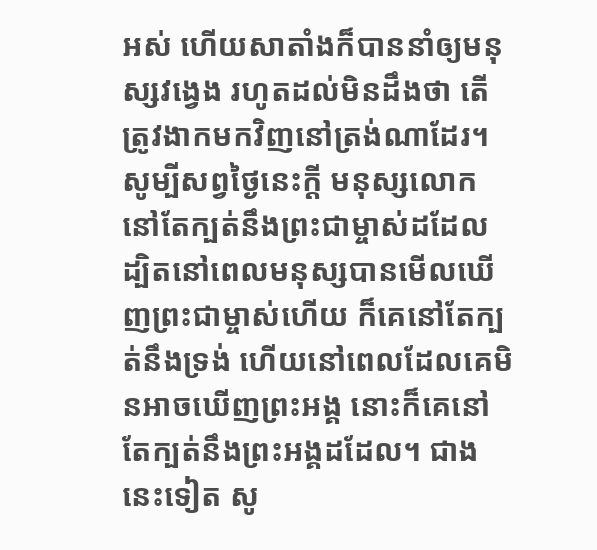អស់ ហើយសាតាំងក៏បាននាំឲ្យមនុស្សវង្វេង រហូតដល់មិនដឹងថា តើត្រូវងាកមកវិញនៅត្រង់ណាដែរ។ សូម្បីសព្វថ្ងៃនេះក្ដី មនុស្សលោកនៅតែក្បត់នឹងព្រះជាម្ចាស់ដដែល ដ្បិតនៅពេលមនុស្សបានមើលឃើញព្រះជាម្ចាស់ហើយ ក៏គេនៅតែក្បត់នឹងទ្រង់ ហើយនៅពេលដែលគេមិនអាចឃើញព្រះអង្គ នោះក៏គេនៅតែក្បត់នឹងព្រះអង្គដដែល។ ជាងនេះទៀត សូ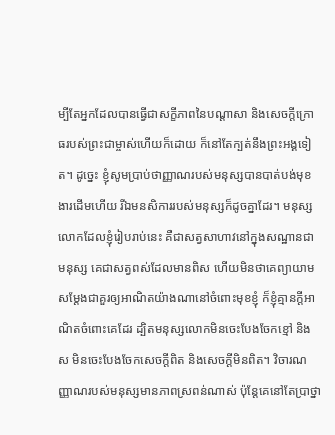ម្បីតែអ្នកដែលបានធ្វើជាសក្ខីភាពនៃបណ្ដាសា និងសេចក្តីក្រោធរបស់ព្រះជាម្ចាស់ហើយក៏ដោយ ក៏នៅតែក្បត់នឹងព្រះអង្គទៀត។ ដូច្នេះ ខ្ញុំសូមប្រាប់ថាញ្ញាណរបស់មនុស្សបានបាត់បង់មុខងារដើមហើយ រីឯមនសិការរបស់មនុស្សក៏ដូចគ្នាដែរ។ មនុស្សលោកដែលខ្ញុំរៀបរាប់នេះ គឺជាសត្វសាហាវនៅក្នុងសណ្ឋានជាមនុស្ស គេជាសត្វពស់ដែលមានពិស ហើយមិនថាគេព្យាយាមសម្ដែងជាគួរឲ្យអាណិតយ៉ាងណានៅចំពោះមុខខ្ញុំ ក៏ខ្ញុំគ្មានក្ដីអាណិតចំពោះគេដែរ ដ្បិតមនុស្សលោកមិនចេះបែងចែកខ្មៅ និងស មិនចេះបែងចែកសេចក្ដីពិត និងសេចក្ដីមិនពិត។ វិចារណញ្ញាណរបស់មនុស្សមានភាពស្រពន់ណាស់ ប៉ុន្ដែគេនៅតែប្រាថ្នា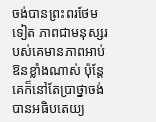ចង់បានព្រះពរថែមទៀត ភាពជាមនុស្សរបស់គេមានភាពអាប់ឱនខ្លាំងណាស់ ប៉ុន្ដែគេក៏នៅតែប្រាថ្នាចង់បានអធិបតេយ្យ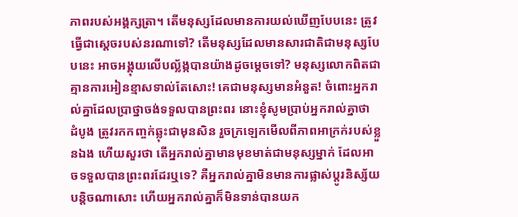ភាពរបស់អង្គក្សត្រា។ តើមនុស្សដែលមានការយល់ឃើញបែបនេះ ត្រូវធ្វើជាស្ដេចរបស់នរណាទៅ? តើមនុស្សដែលមានសារជាតិជាមនុស្សបែបនេះ អាចអង្គុយលើបល័្លង្កបានយ៉ាងដូចម្ដេចទៅ? មនុស្សលោកពិតជាគ្មានការអៀនខ្មាសទាល់តែសោះ! គេជាមនុស្សមានអំនួត! ចំពោះអ្នករាល់គ្នាដែលប្រាថ្នាចង់ទទួលបានព្រះពរ នោះខ្ញុំសូមប្រាប់អ្នករាល់គ្នាថា ដំបូង ត្រូវរកកញ្ចក់ឆ្លុះជាមុនសិន រួចក្រឡេកមើលពីភាពអាក្រក់របស់ខ្លួនឯង ហើយសួរថា តើអ្នករាល់គ្នាមានមុខមាត់ជាមនុស្សម្នាក់ ដែលអាចទទួលបានព្រះពរដែរឬទេ? គឺអ្នករាល់គ្នាមិនមានការផ្លាស់ប្ដូរនិស្ស័យបន្ដិចណាសោះ ហើយអ្នករាល់គ្នាក៏មិនទាន់បានយក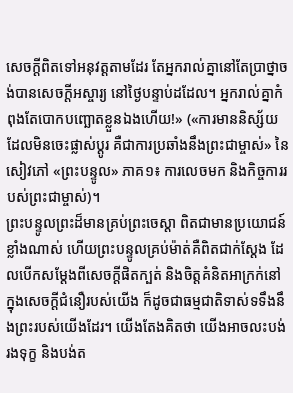សេចក្ដីពិតទៅអនុវត្ដតាមដែរ តែអ្នករាល់គ្នានៅតែប្រាថ្នាចង់បានសេចក្ដីអស្ចារ្យ នៅថ្ងៃបន្ទាប់ដដែល។ អ្នករាល់គ្នាកំពុងតែបោកបញ្ឆោតខ្លួនឯងហើយ!» («ការមាននិស្ស័យដែលមិនចេះផ្លាស់ប្ដូរ គឺជាការប្រឆាំងនឹងព្រះជាម្ចាស់» នៃសៀវភៅ «ព្រះបន្ទូល» ភាគ១៖ ការលេចមក និងកិច្ចការរបស់ព្រះជាម្ចាស់)។
ព្រះបន្ទូលព្រះដ៏មានគ្រប់ព្រះចេស្តា ពិតជាមានប្រយោជន៍ខ្លាំងណាស់ ហើយព្រះបន្ទូលគ្រប់ម៉ាត់គឺពិតជាក់ស្ដែង ដែលបើកសម្តែងពីសេចក្ដីផិតក្បត់ និងចិត្តគំនិតអាក្រក់នៅក្នុងសេចក្ដីជំនឿរបស់យើង ក៏ដូចជាធម្មជាតិទាស់ទទឹងនឹងព្រះរបស់យើងដែរ។ យើងតែងគិតថា យើងអាចលះបង់ រងទុក្ខ និងបង់ត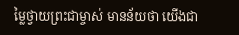ម្លៃថ្វាយព្រះជាម្ចាស់ មានន័យថា យើងជា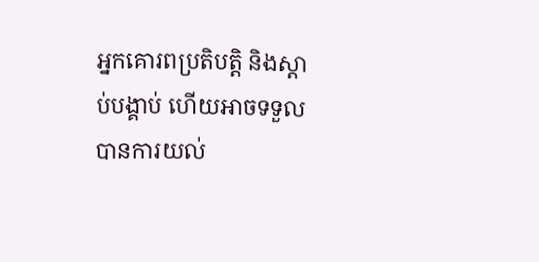អ្នកគោរពប្រតិបត្តិ និងស្តាប់បង្គាប់ ហើយអាចទទួលបានការយល់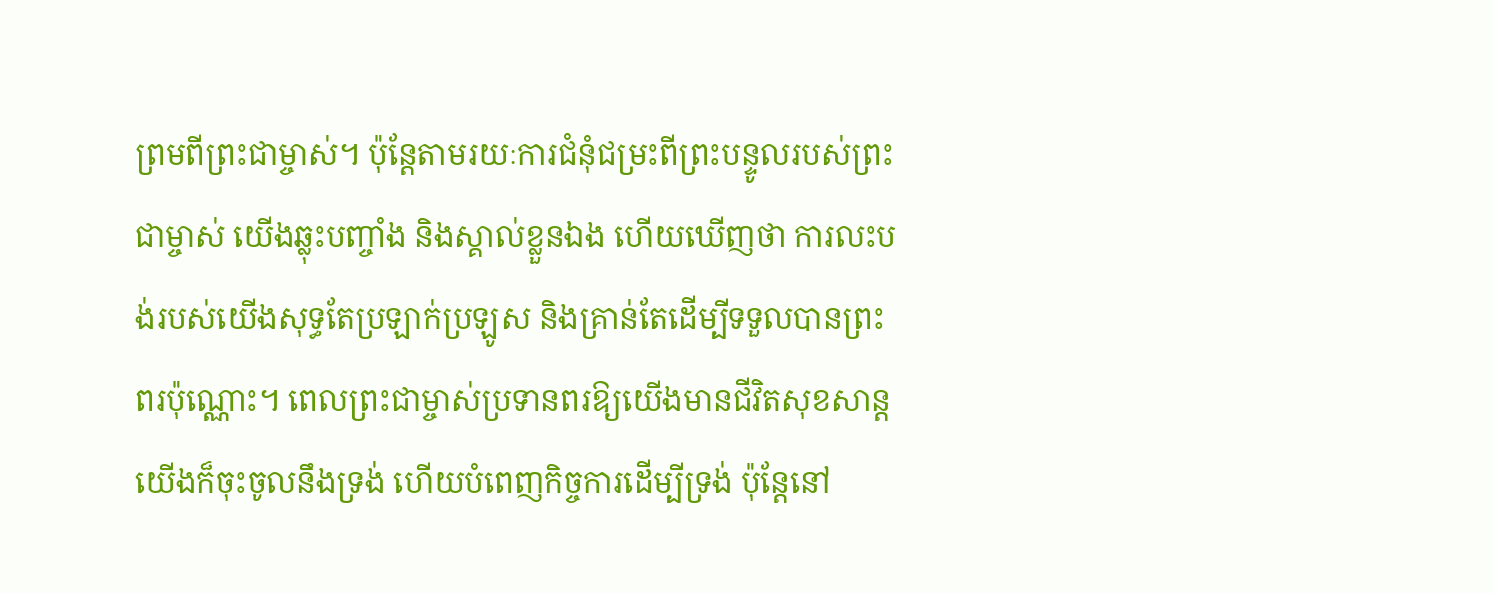ព្រមពីព្រះជាម្ចាស់។ ប៉ុន្តែតាមរយៈការជំនុំជម្រះពីព្រះបន្ទូលរបស់ព្រះជាម្ចាស់ យើងឆ្លុះបញ្ចាំង និងស្គាល់ខ្លួនឯង ហើយឃើញថា ការលះបង់របស់យើងសុទ្ធតែប្រឡាក់ប្រឡូស និងគ្រាន់តែដើម្បីទទួលបានព្រះពរប៉ុណ្ណោះ។ ពេលព្រះជាម្ចាស់ប្រទានពរឱ្យយើងមានជីវិតសុខសាន្ត យើងក៏ចុះចូលនឹងទ្រង់ ហើយបំពេញកិច្ចការដើម្បីទ្រង់ ប៉ុន្តែនៅ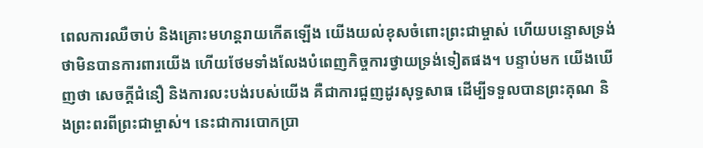ពេលការឈឺចាប់ និងគ្រោះមហន្តរាយកើតឡើង យើងយល់ខុសចំពោះព្រះជាម្ចាស់ ហើយបន្ទោសទ្រង់ថាមិនបានការពារយើង ហើយថែមទាំងលែងបំពេញកិច្ចការថ្វាយទ្រង់ទៀតផង។ បន្ទាប់មក យើងឃើញថា សេចក្តីជំនឿ និងការលះបង់របស់យើង គឺជាការជួញដូរសុទ្ធសាធ ដើម្បីទទួលបានព្រះគុណ និងព្រះពរពីព្រះជាម្ចាស់។ នេះជាការបោកប្រា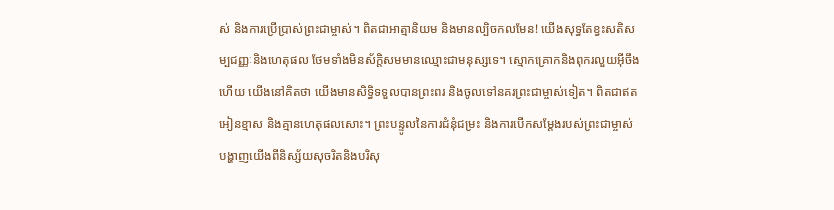ស់ និងការប្រើប្រាស់ព្រះជាម្ចាស់។ ពិតជាអាត្មានិយម និងមានល្បិចកលមែន! យើងសុទ្ធតែខ្វះសតិសម្បជញ្ញៈនិងហេតុផល ថែមទាំងមិនស័ក្តិសមមានឈ្មោះជាមនុស្សទេ។ ស្មោកគ្រោកនិងពុករលួយអ៊ីចឹងហើយ យើងនៅគិតថា យើងមានសិទ្ធិទទួលបានព្រះពរ និងចូលទៅនគរព្រះជាម្ចាស់ទៀត។ ពិតជាឥតអៀនខ្មាស និងគ្មានហេតុផលសោះ។ ព្រះបន្ទូលនៃការជំនុំជម្រះ និងការបើកសម្តែងរបស់ព្រះជាម្ចាស់ បង្ហាញយើងពីនិស្ស័យសុចរិតនិងបរិសុ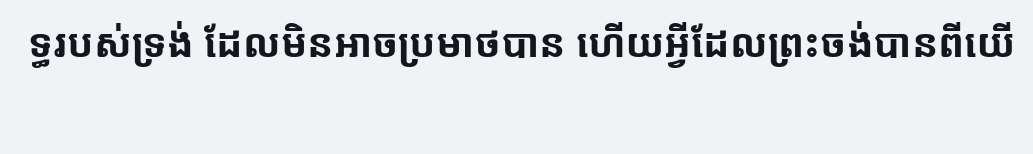ទ្ធរបស់ទ្រង់ ដែលមិនអាចប្រមាថបាន ហើយអ្វីដែលព្រះចង់បានពីយើ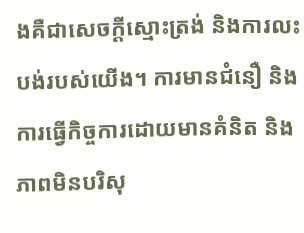ងគឺជាសេចក្តីស្មោះត្រង់ និងការលះបង់របស់យើង។ ការមានជំនឿ និងការធ្វើកិច្ចការដោយមានគំនិត និងភាពមិនបរិសុ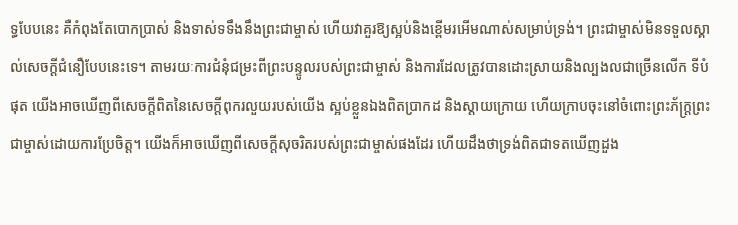ទ្ធបែបនេះ គឺកំពុងតែបោកប្រាស់ និងទាស់ទទឹងនឹងព្រះជាម្ចាស់ ហើយវាគួរឱ្យស្អប់និងខ្ពើមរអើមណាស់សម្រាប់ទ្រង់។ ព្រះជាម្ចាស់មិនទទួលស្គាល់សេចក្ដីជំនឿបែបនេះទេ។ តាមរយៈការជំនុំជម្រះពីព្រះបន្ទូលរបស់ព្រះជាម្ចាស់ និងការដែលត្រូវបានដោះស្រាយនិងល្បងលជាច្រើនលើក ទីបំផុត យើងអាចឃើញពីសេចក្តីពិតនៃសេចក្ដីពុករលួយរបស់យើង ស្អប់ខ្លួនឯងពិតប្រាកដ និងស្ដាយក្រោយ ហើយក្រាបចុះនៅចំពោះព្រះភ័ក្ត្រព្រះជាម្ចាស់ដោយការប្រែចិត្ត។ យើងក៏អាចឃើញពីសេចក្តីសុចរិតរបស់ព្រះជាម្ចាស់ផងដែរ ហើយដឹងថាទ្រង់ពិតជាទតឃើញដួង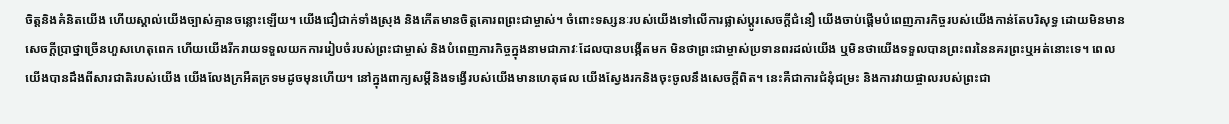ចិត្តនិងគំនិតយើង ហើយស្គាល់យើងច្បាស់គ្មានចន្លោះឡើយ។ យើងជឿជាក់ទាំងស្រុង និងកើតមានចិត្តគោរពព្រះជាម្ចាស់។ ចំពោះទស្សនៈរបស់យើងទៅលើការផ្លាស់ប្តូរសេចក្ដីជំនឿ យើងចាប់ផ្តើមបំពេញភារកិច្ចរបស់យើងកាន់តែបរិសុទ្ធ ដោយមិនមានសេចក្តីប្រាថ្នាច្រើនហួសហេតុពេក ហើយយើងរីករាយទទួលយកការរៀបចំរបស់ព្រះជាម្ចាស់ និងបំពេញភារកិច្ចក្នុងនាមជាភាវៈដែលបានបង្កើតមក មិនថាព្រះជាម្ចាស់ប្រទានពរដល់យើង ឬមិនថាយើងទទួលបានព្រះពរនៃនគរព្រះឬអត់នោះទេ។ ពេលយើងបានដឹងពីសារជាតិរបស់យើង យើងលែងក្រអឺតក្រទមដូចមុនហើយ។ នៅក្នុងពាក្យសម្ដីនិងទង្វើរបស់យើងមានហេតុផល យើងស្វែងរកនិងចុះចូលនឹងសេចក្តីពិត។ នេះគឺជាការជំនុំជម្រះ និងការវាយផ្ចាលរបស់ព្រះជា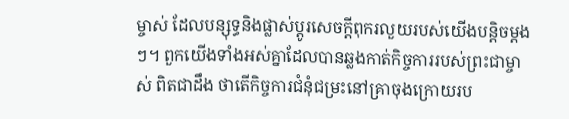ម្ចាស់ ដែលបន្សុទ្ធនិងផ្លាស់ប្តូរសេចក្តីពុករលួយរបស់យើងបន្តិចម្តងៗ។ ពួកយើងទាំងអស់គ្នាដែលបានឆ្លងកាត់កិច្ចការរបស់ព្រះជាម្ចាស់ ពិតជាដឹង ថាតើកិច្ចការជំនុំជម្រះនៅគ្រាចុងក្រោយរប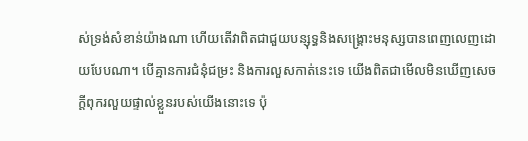ស់ទ្រង់សំខាន់យ៉ាងណា ហើយតើវាពិតជាជួយបន្សុទ្ធនិងសង្គ្រោះមនុស្សបានពេញលេញដោយបែបណា។ បើគ្មានការជំនុំជម្រះ និងការលួសកាត់នេះទេ យើងពិតជាមើលមិនឃើញសេចក្តីពុករលួយផ្ទាល់ខ្លួនរបស់យើងនោះទេ ប៉ុ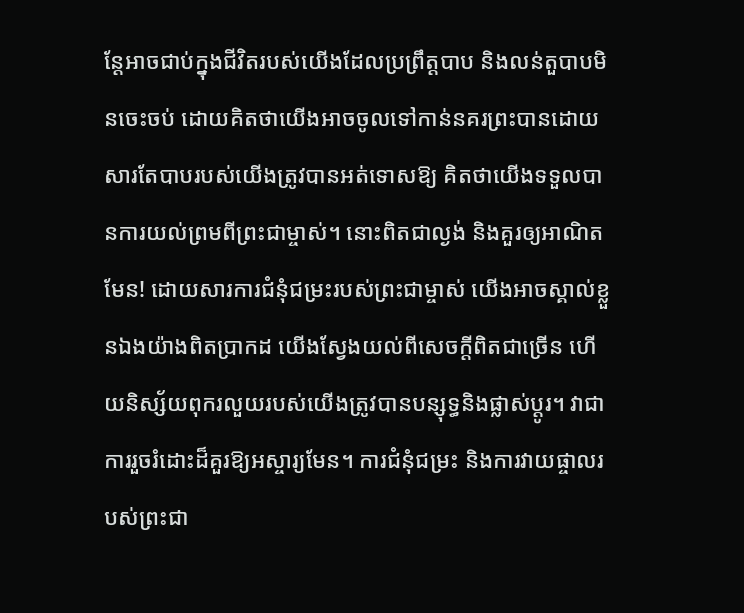ន្តែអាចជាប់ក្នុងជីវិតរបស់យើងដែលប្រព្រឹត្តបាប និងលន់តួបាបមិនចេះចប់ ដោយគិតថាយើងអាចចូលទៅកាន់នគរព្រះបានដោយសារតែបាបរបស់យើងត្រូវបានអត់ទោសឱ្យ គិតថាយើងទទួលបានការយល់ព្រមពីព្រះជាម្ចាស់។ នោះពិតជាល្ងង់ និងគួរឲ្យអាណិតមែន! ដោយសារការជំនុំជម្រះរបស់ព្រះជាម្ចាស់ យើងអាចស្គាល់ខ្លួនឯងយ៉ាងពិតប្រាកដ យើងស្វែងយល់ពីសេចក្តីពិតជាច្រើន ហើយនិស្ស័យពុករលួយរបស់យើងត្រូវបានបន្សុទ្ធនិងផ្លាស់ប្តូរ។ វាជាការរួចរំដោះដ៏គួរឱ្យអស្ចារ្យមែន។ ការជំនុំជម្រះ និងការវាយផ្ចាលរបស់ព្រះជា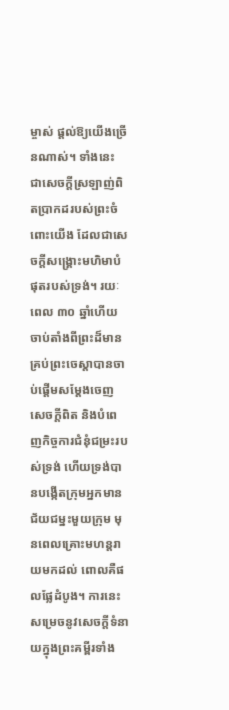ម្ចាស់ ផ្តល់ឱ្យយើងច្រើនណាស់។ ទាំងនេះ ជាសេចក្តីស្រឡាញ់ពិតប្រាកដរបស់ព្រះចំពោះយើង ដែលជាសេចក្តីសង្រ្គោះមហិមាបំផុតរបស់ទ្រង់។ រយៈពេល ៣០ ឆ្នាំហើយ ចាប់តាំងពីព្រះដ៏មានគ្រប់ព្រះចេស្តាបានចាប់ផ្តើមសម្តែងចេញសេចក្តីពិត និងបំពេញកិច្ចការជំនុំជម្រះរបស់ទ្រង់ ហើយទ្រង់បានបង្កើតក្រុមអ្នកមានជ័យជម្នះមួយក្រុម មុនពេលគ្រោះមហន្តរាយមកដល់ ពោលគឺផលផ្លែដំបូង។ ការនេះសម្រេចនូវសេចក្តីទំនាយក្នុងព្រះគម្ពីរទាំង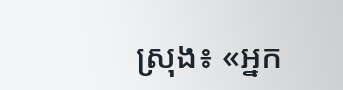ស្រុង៖ «អ្នក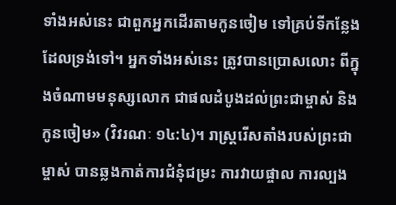ទាំងអស់នេះ ជាពួកអ្នកដើរតាមកូនចៀម ទៅគ្រប់ទីកន្លែងដែលទ្រង់ទៅ។ អ្នកទាំងអស់នេះ ត្រូវបានប្រោសលោះ ពីក្នុងចំណាមមនុស្សលោក ជាផលដំបូងដល់ព្រះជាម្ចាស់ និងកូនចៀម» (វិវរណៈ ១៤:៤)។ រាស្ដ្ររើសតាំងរបស់ព្រះជាម្ចាស់ បានឆ្លងកាត់ការជំនុំជម្រះ ការវាយផ្ចាល ការល្បង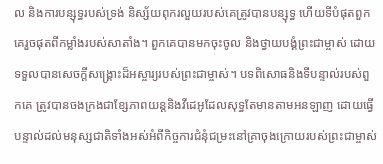ល និងការបន្សុទ្ធរបស់ទ្រង់ និស្ស័យពុករលួយរបស់គេត្រូវបានបន្សុទ្ធ ហើយទីបំផុតពួកគេរួចផុតពីកម្លាំងរបស់សាតាំង។ ពួកគេបានមកចុះចូល និងថ្វាយបង្គំព្រះជាម្ចាស់ ដោយទទួលបានសេចក្ដីសង្គ្រោះដ៏អស្ចារ្យរបស់ព្រះជាម្ចាស់។ បទពិសោធនិងទីបន្ទាល់របស់ពួកគេ ត្រូវបានចងក្រងជាខ្សែភាពយន្តនិងវីដេអូដែលសុទ្ធតែមានតាមអនឡាញ ដោយធ្វើបន្ទាល់ដល់មនុស្សជាតិទាំងអស់អំពីកិច្ចការជំនុំជម្រះនៅគ្រាចុងក្រោយរបស់ព្រះជាម្ចាស់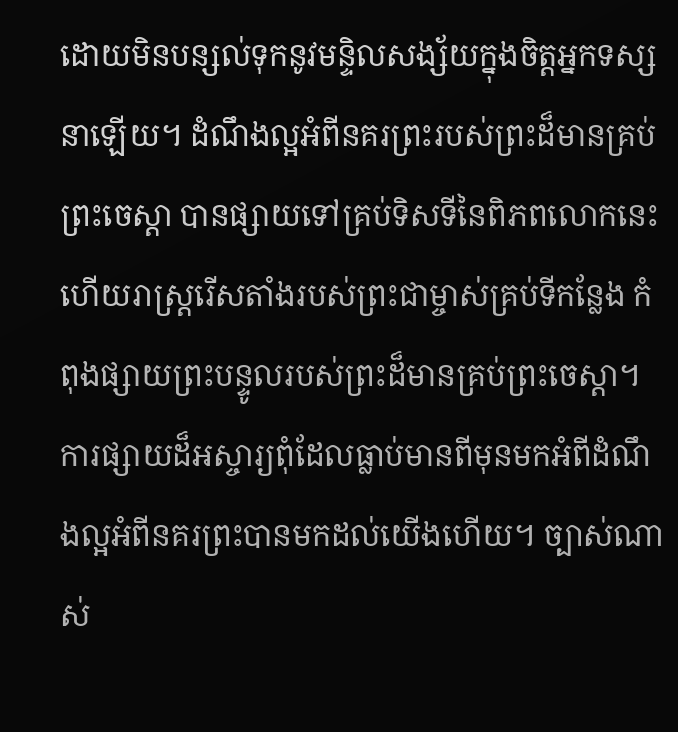ដោយមិនបន្សល់ទុកនូវមន្ទិលសង្ស័យក្នុងចិត្តអ្នកទស្សនាឡើយ។ ដំណឹងល្អអំពីនគរព្រះរបស់ព្រះដ៏មានគ្រប់ព្រះចេស្តា បានផ្សាយទៅគ្រប់ទិសទីនៃពិភពលោកនេះ ហើយរាស្ដ្ររើសតាំងរបស់ព្រះជាម្ចាស់គ្រប់ទីកន្លែង កំពុងផ្សាយព្រះបន្ទូលរបស់ព្រះដ៏មានគ្រប់ព្រះចេស្តា។ ការផ្សាយដ៏អស្ចារ្យពុំដែលធ្លាប់មានពីមុនមកអំពីដំណឹងល្អអំពីនគរព្រះបានមកដល់យើងហើយ។ ច្បាស់ណាស់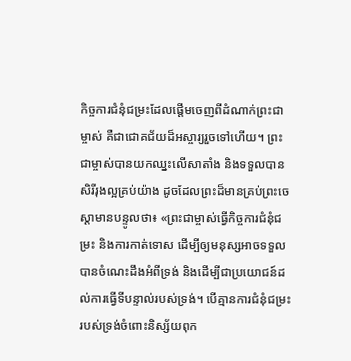កិច្ចការជំនុំជម្រះដែលផ្ដើមចេញពីដំណាក់ព្រះជាម្ចាស់ គឺជាជោគជ័យដ៏អស្ចារ្យរួចទៅហើយ។ ព្រះជាម្ចាស់បានយកឈ្នះលើសាតាំង និងទទួលបានសិរីរុងល្អគ្រប់យ៉ាង ដូចដែលព្រះដ៏មានគ្រប់ព្រះចេស្ដាមានបន្ទូលថា៖ «ព្រះជាម្ចាស់ធ្វើកិច្ចការជំនុំជម្រះ និងការកាត់ទោស ដើម្បីឲ្យមនុស្សអាចទទួលបានចំណេះដឹងអំពីទ្រង់ និងដើម្បីជាប្រយោជន៍ដល់ការធ្វើទីបន្ទាល់របស់ទ្រង់។ បើគ្មានការជំនុំជម្រះរបស់ទ្រង់ចំពោះនិស្ស័យពុក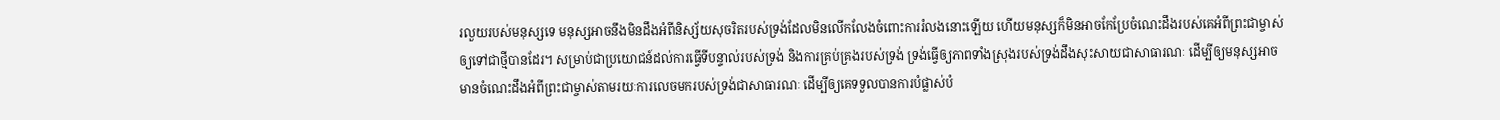រលួយរបស់មនុស្សទេ មនុស្សអាចនឹងមិនដឹងអំពីនិស្ស័យសុចរិតរបស់ទ្រង់ដែលមិនលើកលែងចំពោះការរំលងនោះឡើយ ហើយមនុស្សក៏មិនអាចកែប្រែចំណេះដឹងរបស់គេអំពីព្រះជាម្ចាស់ឲ្យទៅជាថ្មីបានដែរ។ សម្រាប់ជាប្រយោជន៍ដល់ការធ្វើទីបន្ទាល់របស់ទ្រង់ និងការគ្រប់គ្រងរបស់ទ្រង់ ទ្រង់ធ្វើឲ្យភាពទាំងស្រុងរបស់ទ្រង់ដឹងសុះសាយជាសាធារណៈ ដើម្បីឲ្យមនុស្សអាចមានចំណេះដឹងអំពីព្រះជាម្ចាស់តាមរយៈការលេចមករបស់ទ្រង់ជាសាធារណៈ ដើម្បីឲ្យគេទទួលបានការបំផ្លាស់បំ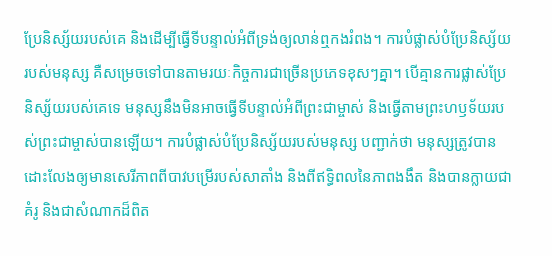ប្រែនិស្ស័យរបស់គេ និងដើម្បីធ្វើទីបន្ទាល់អំពីទ្រង់ឲ្យលាន់ឮកងរំពង។ ការបំផ្លាស់បំប្រែនិស្ស័យរបស់មនុស្ស គឺសម្រេចទៅបានតាមរយៈកិច្ចការជាច្រើនប្រភេទខុសៗគ្នា។ បើគ្មានការផ្លាស់ប្រែនិស្ស័យរបស់គេទេ មនុស្សនឹងមិនអាចធ្វើទីបន្ទាល់អំពីព្រះជាម្ចាស់ និងធ្វើតាមព្រះហឫទ័យរបស់ព្រះជាម្ចាស់បានឡើយ។ ការបំផ្លាស់បំប្រែនិស្ស័យរបស់មនុស្ស បញ្ជាក់ថា មនុស្សត្រូវបានដោះលែងឲ្យមានសេរីភាពពីបាវបម្រើរបស់សាតាំង និងពីឥទ្ធិពលនៃភាពងងឹត និងបានក្លាយជាគំរូ និងជាសំណាកដ៏ពិត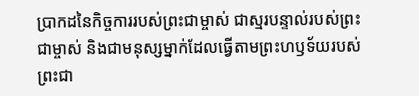ប្រាកដនៃកិច្ចការរបស់ព្រះជាម្ចាស់ ជាស្មរបន្ទាល់របស់ព្រះជាម្ចាស់ និងជាមនុស្សម្នាក់ដែលធ្វើតាមព្រះហឫទ័យរបស់ព្រះជា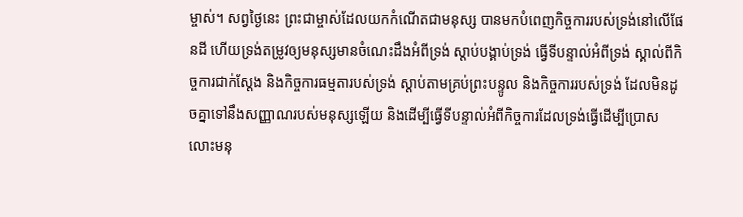ម្ចាស់។ សព្វថ្ងៃនេះ ព្រះជាម្ចាស់ដែលយកកំណើតជាមនុស្ស បានមកបំពេញកិច្ចការរបស់ទ្រង់នៅលើផែនដី ហើយទ្រង់តម្រូវឲ្យមនុស្សមានចំណេះដឹងអំពីទ្រង់ ស្ដាប់បង្គាប់ទ្រង់ ធ្វើទីបន្ទាល់អំពីទ្រង់ ស្គាល់ពីកិច្ចការជាក់ស្ដែង និងកិច្ចការធម្មតារបស់ទ្រង់ ស្ដាប់តាមគ្រប់ព្រះបន្ទូល និងកិច្ចការរបស់ទ្រង់ ដែលមិនដូចគ្នាទៅនឹងសញ្ញាណរបស់មនុស្សឡើយ និងដើម្បីធ្វើទីបន្ទាល់អំពីកិច្ចការដែលទ្រង់ធ្វើដើម្បីប្រោសលោះមនុ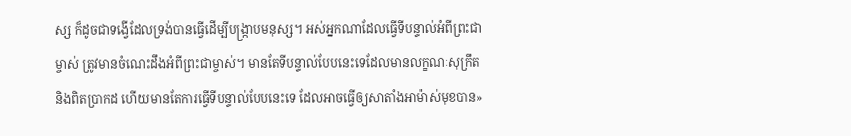ស្ស ក៏ដូចជាទង្វើដែលទ្រង់បានធ្វើដើម្បីបង្ក្រាបមនុស្ស។ អស់អ្នកណាដែលធ្វើទីបន្ទាល់អំពីព្រះជាម្ចាស់ ត្រូវមានចំណេះដឹងអំពីព្រះជាម្ចាស់។ មានតែទីបន្ទាល់បែបនេះទេដែលមានលក្ខណៈសុក្រឹត និងពិតប្រាកដ ហើយមានតែការធ្វើទីបន្ទាល់បែបនេះទេ ដែលអាចធ្វើឲ្យសាតាំងអាម៉ាស់មុខបាន»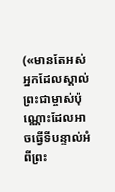(«មានតែអស់អ្នកដែលស្គាល់ព្រះជាម្ចាស់ប៉ុណ្ណោះដែលអាចធ្វើទីបន្ទាល់អំពីព្រះ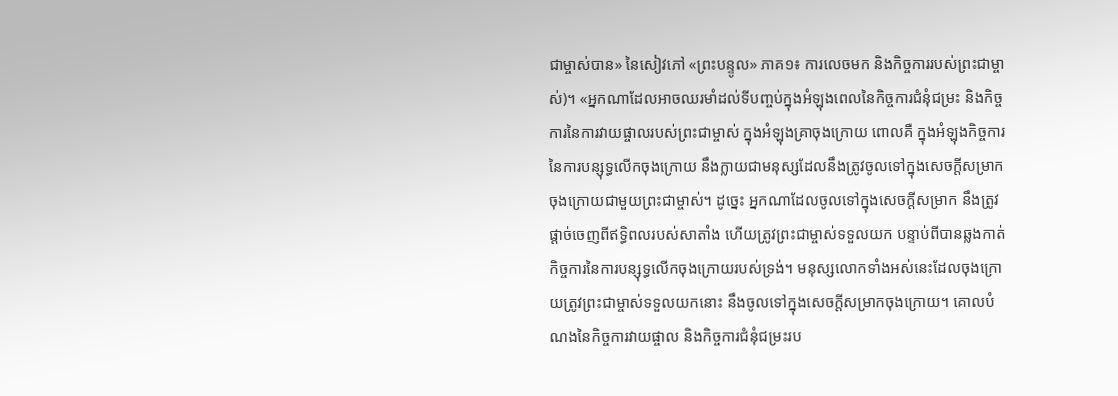ជាម្ចាស់បាន» នៃសៀវភៅ «ព្រះបន្ទូល» ភាគ១៖ ការលេចមក និងកិច្ចការរបស់ព្រះជាម្ចាស់)។ «អ្នកណាដែលអាចឈរមាំដល់ទីបញ្ចប់ក្នុងអំឡុងពេលនៃកិច្ចការជំនុំជម្រះ និងកិច្ចការនៃការវាយផ្ចាលរបស់ព្រះជាម្ចាស់ ក្នុងអំឡុងគ្រាចុងក្រោយ ពោលគឺ ក្នុងអំឡុងកិច្ចការនៃការបន្សុទ្ធលើកចុងក្រោយ នឹងក្លាយជាមនុស្សដែលនឹងត្រូវចូលទៅក្នុងសេចក្ដីសម្រាកចុងក្រោយជាមួយព្រះជាម្ចាស់។ ដូច្នេះ អ្នកណាដែលចូលទៅក្នុងសេចក្ដីសម្រាក នឹងត្រូវផ្ដាច់ចេញពីឥទ្ធិពលរបស់សាតាំង ហើយត្រូវព្រះជាម្ចាស់ទទួលយក បន្ទាប់ពីបានឆ្លងកាត់កិច្ចការនៃការបន្សុទ្ធលើកចុងក្រោយរបស់ទ្រង់។ មនុស្សលោកទាំងអស់នេះដែលចុងក្រោយត្រូវព្រះជាម្ចាស់ទទួលយកនោះ នឹងចូលទៅក្នុងសេចក្ដីសម្រាកចុងក្រោយ។ គោលបំណងនៃកិច្ចការវាយផ្ចាល និងកិច្ចការជំនុំជម្រះរប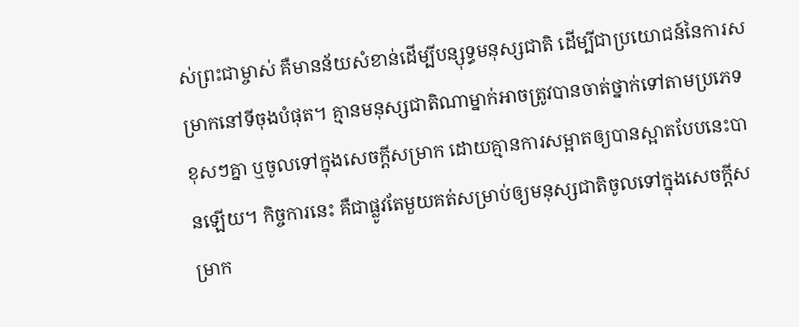ស់ព្រះជាម្ចាស់ គឺមានន័យសំខាន់ដើម្បីបន្សុទ្ធមនុស្សជាតិ ដើម្បីជាប្រយោជន៍នៃការសម្រាកនៅទីចុងបំផុត។ គ្មានមនុស្សជាតិណាម្នាក់អាចត្រូវបានចាត់ថ្នាក់ទៅតាមប្រភេទខុសៗគ្នា ឬចូលទៅក្នុងសេចក្ដីសម្រាក ដោយគ្មានការសម្អាតឲ្យបានស្អាតបែបនេះបានឡើយ។ កិច្ចការនេះ គឺជាផ្លូវតែមួយគត់សម្រាប់ឲ្យមនុស្សជាតិចូលទៅក្នុងសេចក្ដីសម្រាក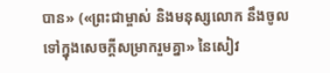បាន» («ព្រះជាម្ចាស់ និងមនុស្សលោក នឹងចូលទៅក្នុងសេចក្ដីសម្រាករួមគ្នា» នៃសៀវ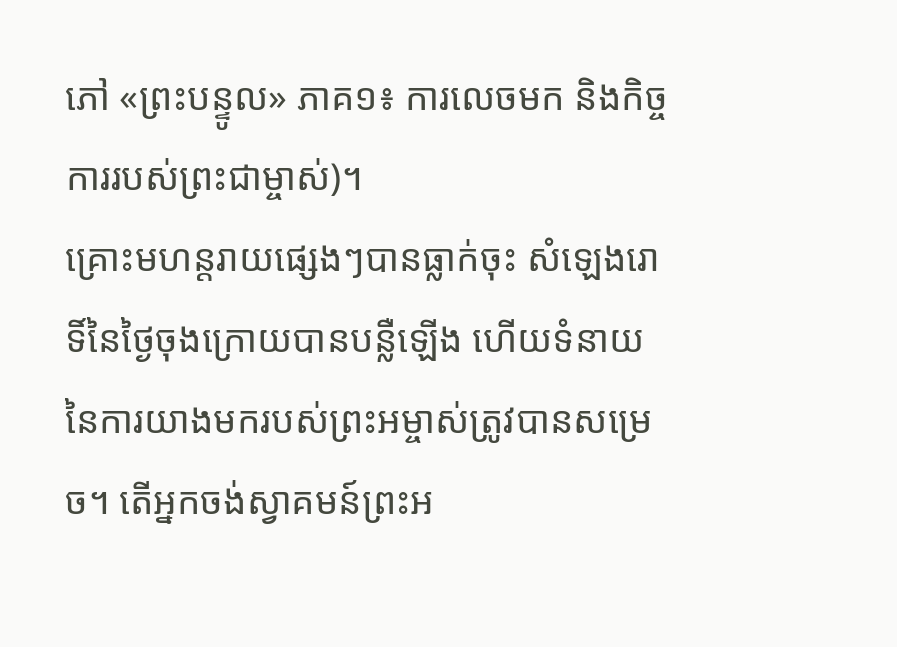ភៅ «ព្រះបន្ទូល» ភាគ១៖ ការលេចមក និងកិច្ចការរបស់ព្រះជាម្ចាស់)។
គ្រោះមហន្តរាយផ្សេងៗបានធ្លាក់ចុះ សំឡេងរោទិ៍នៃថ្ងៃចុងក្រោយបានបន្លឺឡើង ហើយទំនាយនៃការយាងមករបស់ព្រះអម្ចាស់ត្រូវបានសម្រេច។ តើអ្នកចង់ស្វាគមន៍ព្រះអ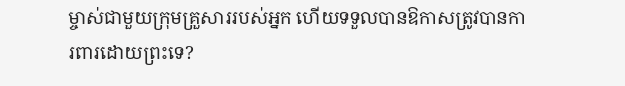ម្ចាស់ជាមួយក្រុមគ្រួសាររបស់អ្នក ហើយទទួលបានឱកាសត្រូវបានការពារដោយព្រះទេ?